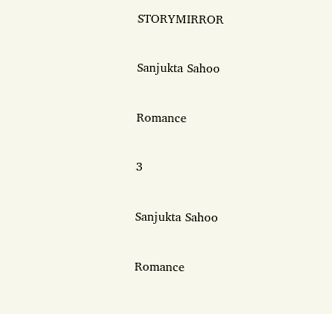STORYMIRROR

Sanjukta Sahoo

Romance

3

Sanjukta Sahoo

Romance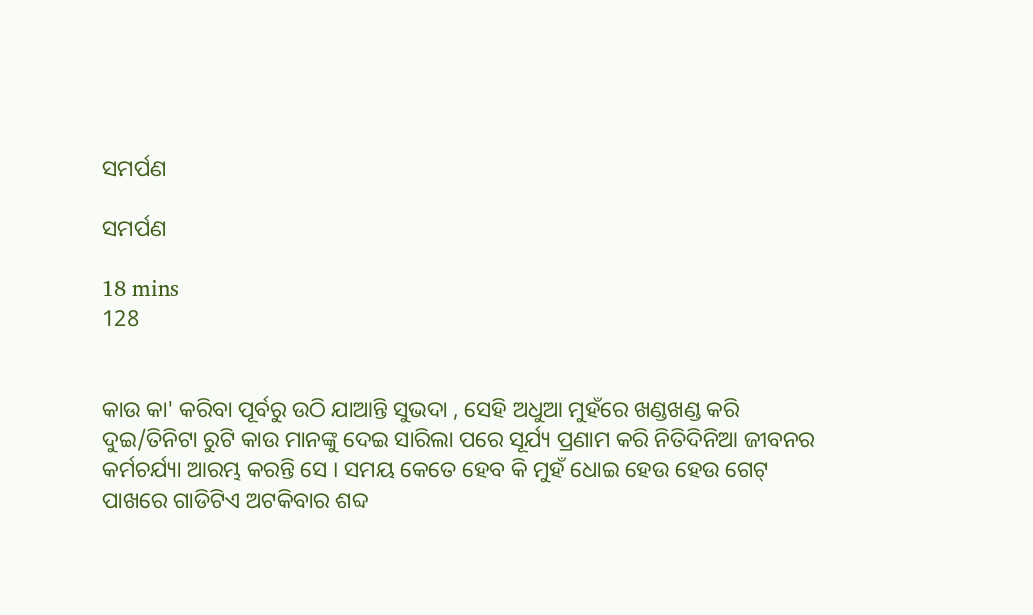ସମର୍ପଣ

ସମର୍ପଣ

18 mins
128


କାଉ କା' କରିବା ପୂର୍ବରୁ ଉଠି ଯାଆନ୍ତି ସୁଭଦା , ସେହି ଅଧୁଆ ମୁହଁରେ ଖଣ୍ଡଖଣ୍ଡ କରି ଦୁଇ/ତିନିଟା ରୁଟି କାଉ ମାନଙ୍କୁ ଦେଇ ସାରିଲା ପରେ ସୂର୍ଯ୍ୟ ପ୍ରଣାମ କରି ନିତିଦିନିଆ ଜୀବନର କର୍ମଚର୍ଯ୍ୟା ଆରମ୍ଭ କରନ୍ତି ସେ । ସମୟ କେତେ ହେବ କି ମୁହଁ ଧୋଇ ହେଉ ହେଉ ଗେଟ୍ ପାଖରେ ଗାଡିଟିଏ ଅଟକିବାର ଶବ୍ଦ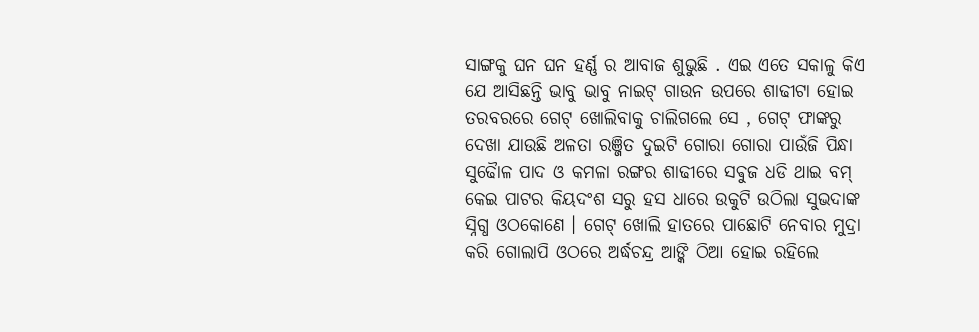ସାଙ୍ଗକୁ ଘନ ଘନ ହର୍ଣ୍ଣ ର ଆବାଜ ଶୁଭୁଛି . ଏଇ ଏତେ ସକାଳୁ କିଏ ଯେ ଆସିଛନ୍ତି ଭାବୁ ଭାବୁ ନାଇଟ୍ ଗାଉନ ଉପରେ ଶାଢୀଟା ହୋଇ ତରବରରେ ଗେଟ୍ ଖୋଲିବାକୁ ଚାଲିଗଲେ ସେ , ଗେଟ୍ ଫାଙ୍କରୁ ଦେଖା ଯାଉଛି ଅଳତା ରଞ୍ଜିତ ଦୁଇଟି ଗୋରା ଗୋରା ପାଉଁଜି ପିନ୍ଧା ସୁଢୈାଳ ପାଦ ଓ କମଳା ରଙ୍ଗର ଶାଢୀରେ ସଵୁଜ ଧଡି ଥାଇ ବମ୍ କେଇ ପାଟର କିୟଦଂଶ ସରୁ ହସ ଧାରେ ଉକୁଟି ଉଠିଲା ସୁଭଦାଙ୍କ ସ୍ନିଗ୍ଧ ଓଠକୋଣେ । ଗେଟ୍ ଖୋଲି ହାତରେ ପାଛୋଟି ନେବାର ମୁଦ୍ରା କରି ଗୋଲାପି ଓଠରେ ଅର୍ଦ୍ଧଚନ୍ଦ୍ର ଆଙ୍କି ଠିଆ ହୋଇ ରହିଲେ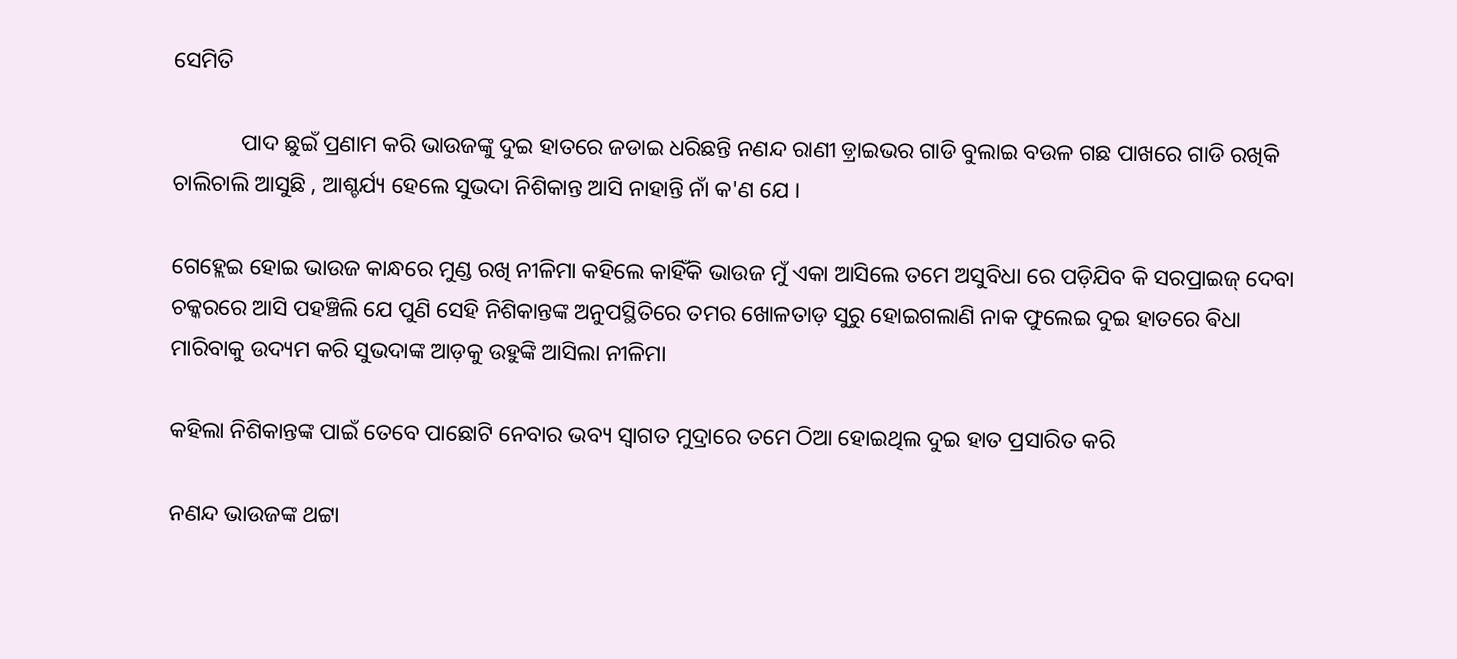ସେମିତି

            ପାଦ ଛୁଇଁ ପ୍ରଣାମ କରି ଭାଉଜଙ୍କୁ ଦୁଇ ହାତରେ ଜଡାଇ ଧରିଛନ୍ତି ନଣନ୍ଦ ରାଣୀ ଡ଼୍ରାଇଭର ଗାଡି ବୁଲାଇ ବଉଳ ଗଛ ପାଖରେ ଗାଡି ରଖିକି ଚାଲିଚାଲି ଆସୁଛି , ଆଶ୍ଚର୍ଯ୍ୟ ହେଲେ ସୁଭଦା ନିଶିକାନ୍ତ ଆସି ନାହାନ୍ତି ନାଁ କ'ଣ ଯେ ।

ଗେହ୍ଲେଇ ହୋଇ ଭାଉଜ କାନ୍ଧରେ ମୁଣ୍ଡ ରଖି ନୀଳିମା କହିଲେ କାହିଁକି ଭାଉଜ ମୁଁ ଏକା ଆସିଲେ ତମେ ଅସୁବିଧା ରେ ପଡ଼ିଯିବ କି ସରପ୍ରାଇଜ୍ ଦେବା ଚକ୍କରରେ ଆସି ପହଞ୍ଚିଲି ଯେ ପୁଣି ସେହି ନିଶିକାନ୍ତଙ୍କ ଅନୁପସ୍ଥିତିରେ ତମର ଖୋଳତାଡ଼ ସୁରୁ ହୋଇଗଲାଣି ନାକ ଫୁଲେଇ ଦୁଇ ହାତରେ ଵିଧା ମାରିବାକୁ ଉଦ୍ୟମ କରି ସୁଭଦାଙ୍କ ଆଡ଼କୁ ଉହୁଙ୍କି ଆସିଲା ନୀଳିମା

କହିଲା ନିଶିକାନ୍ତଙ୍କ ପାଇଁ ତେବେ ପାଛୋଟି ନେବାର ଭବ୍ୟ ସ୍ଵାଗତ ମୁଦ୍ରାରେ ତମେ ଠିଆ ହୋଇଥିଲ ଦୁଇ ହାତ ପ୍ରସାରିତ କରି

ନଣନ୍ଦ ଭାଉଜଙ୍କ ଥଟ୍ଟା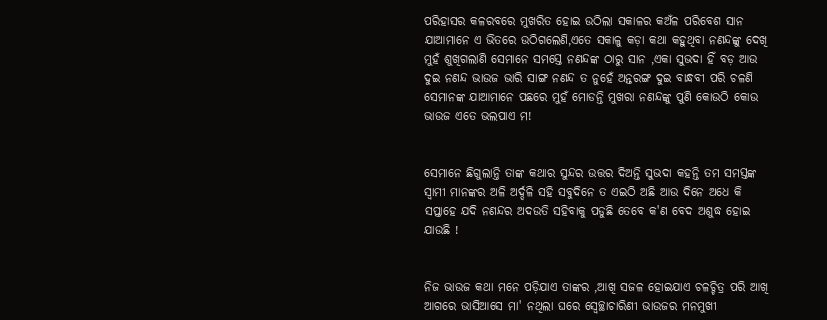ପରିହାସର କଳରବରେ ମୁଖରିତ ହୋଇ ଉଠିଲା ସକାଳର କଅଁଳ ପରିବେଶ ସାନ ଯାଆମାନେ ଏ ଭିତରେ ଉଠିଗଲେଣି,ଏତେ ସକାଳୁ କଡ଼ା କଥା କହୁଥିବା ନଣନ୍ଦଙ୍କୁ ଦେଖି ମୁହଁ ଶୁଖିଗଲାଣି ସେମାନେ ସମସ୍ତେ ନଣନ୍ଦଙ୍କ ଠାରୁ ସାନ ,ଏକା ସୁଭଦା ହିଁ ବଡ଼ ଆଉ ଦୁଇ ନଣନ୍ଦ ଭାଉଜ ଭାରି ସାଙ୍ଗ ନଣନ୍ଦ ତ ନୁହେଁ ଅନ୍ତରଙ୍ଗ ଦୁଇ ବାନ୍ଧବୀ ପରି ଚଳଣି ସେମାନଙ୍କ ଯାଆମାନେ ପଛରେ ମୁହଁ ମୋଡନ୍ତି ମୁଖରା ନଣନ୍ଦଙ୍କୁ ପୁଣି କୋଉଠି କୋଉ ଭାଉଜ ଏତେ ଭଲପାଏ ମ!


ସେମାନେ ଛିଗୁଲାନ୍ତି ତାଙ୍କ କଥାର ସୁନ୍ଦର ଉତ୍ତର ଦିଅନ୍ତି ସୁଭଦା କହନ୍ତି ତମ ସମସ୍ତଙ୍କ ସ୍ବାମୀ ମାନଙ୍କର ଅଳି ଅର୍ଦ୍ଦଳି ସହି ସବୁଦିନେ ତ ଏଇଠି ଅଛି ଆଉ ଦିନେ ଅଧେ କି ସପ୍ତାହେ ଯଦି ନଣନ୍ଦର ଅଦଉତି ସହିବାକୁ ପଡୁଛି ତେବେ କ'ଣ ବେଦ ଅଶୁଦ୍ଧ ହୋଇ ଯାଉଛି !


ନିଜ ଭାଉଜ କଥା ମନେ ପଡ଼ିଯାଏ ତାଙ୍କର ,ଆଖି ସଜଳ ହୋଇଯାଏ ଚଳଚ୍ଚିତ୍ର ପରି ଆଖି ଆଗରେ ଭାସିଆସେ ମା' ନଥିଲା ଘରେ ସ୍ବେଚ୍ଛାଚାରିଣୀ ଭାଉଜର ମନମୁଖୀ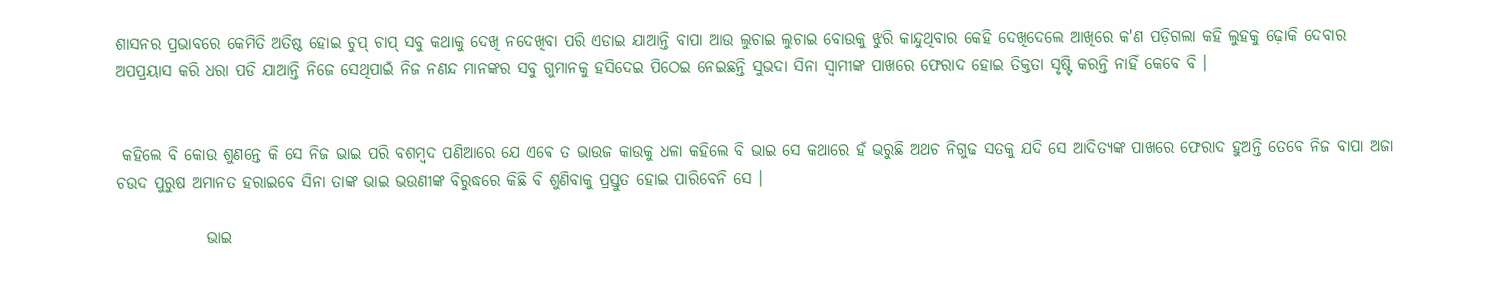ଶାସନର ପ୍ରଭାବରେ କେମିତି ଅତିଷ୍ଠ ହୋଇ ଚୁପ୍ ଚାପ୍ ସବୁ କଥାକୁ ଦେଖି ନଦେଖିବା ପରି ଏଡାଇ ଯାଆନ୍ତି ବାପା ଆଉ ଲୁଚାଇ ଲୁଚାଇ ବୋଉକୁ ଝୁରି କାନ୍ଦୁଥିବାର କେହି ଦେଖିଦେଲେ ଆଖିରେ କ'ଣ ପଡ଼ିଗଲା କହି ଲୁହକୁ ଢ଼ୋକି ଦେବାର ଅପପ୍ରୟାସ କରି ଧରା ପଡି ଯାଆନ୍ତି ନିଜେ ସେଥିପାଇଁ ନିଜ ନଣନ୍ଦ ମାନଙ୍କର ସବୁ ଗୁମାନକୁ ହସିଦେଇ ପିଠେଇ ନେଇଛନ୍ତି ସୁଭଦା ସିନା ସ୍ୱାମୀଙ୍କ ପାଖରେ ଫେରାଦ ହୋଇ ତିକ୍ତତା ସୃଷ୍ଟି କରନ୍ତି ନାହିଁ କେବେ ବି ।


 କହିଲେ ବି କୋଉ ଶୁଣନ୍ତେ କି ସେ ନିଜ ଭାଇ ପରି ବଶମ୍ଵଦ ପଣିଆରେ ଯେ ଏଵେ ତ ଭାଉଜ କାଉକୁ ଧଳା କହିଲେ ବି ଭାଇ ସେ କଥାରେ ହଁ ଭରୁଛି ଅଥଚ ନିଗୁଢ ସତକୁ ଯଦି ସେ ଆଦିତ୍ୟଙ୍କ ପାଖରେ ଫେରାଦ ହୁଅନ୍ତି ତେବେ ନିଜ ବାପା ଅଜା ଚଉଦ ପୁରୁଷ ଅମାନତ ହରାଇବେ ସିନା ତାଙ୍କ ଭାଇ ଭଉଣୀଙ୍କ ବିରୁଦ୍ଧରେ କିଛି ବି ଶୁଣିବାକୁ ପ୍ରସ୍ତୁତ ହୋଇ ପାରିବେନି ସେ ।

              ଭାଇ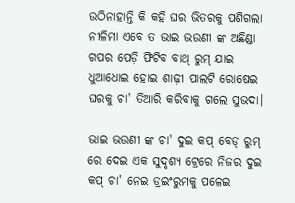ଉଠିନାହାନ୍ତି କି କହି ଘର ଭିତରକୁ ପଶିଗଲା ନୀଳିମା ଏବେ ତ ଭାଇ ଭଉଣୀ ଙ୍କ ଅଛିଣ୍ଡା ଗପର ପେଡ଼ି ଫିଟିବ ବାଥ୍ ରୁମ୍ ଯାଇ ଧୁଆଧୋଇ ହୋଇ ଶାଢ଼ୀ ପାଲଟି ରୋଷେଇ ଘରକୁ ଚା' ତିଆରି କରିବାକୁ ଗଲେ ସୁଭଦା।

ଭାଇ ଭଉଣୀ ଙ୍କ ଚା' ଦୁଇ କପ୍ ବେଡ୍ ରୁମ୍ ରେ ଦେଇ ଏକ ସୁଦୃଶ୍ୟ ଟ୍ରେରେ ନିଜର ଦୁଇ କପ୍ ଚା' ନେଇ ଡ୍ରଇଂରୁମକୁ ପଳେଇ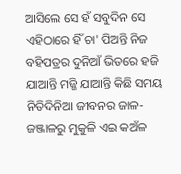ଆସିଲେ ସେ ହଁ ସବୁଦିନ ସେ ଏହିଠାରେ ହିଁ ଚା' ପିଅନ୍ତି ନିଜ ବହିପତ୍ରର ଦୁନିଆଁ ଭିତରେ ହଜି ଯାଆନ୍ତି ମଜ୍ଜି ଯାଆନ୍ତି କିଛି ସମୟ ନିତିଦିନିଆ ଜୀବନର ଜାଳ-ଜଞ୍ଜାଳରୁ ମୁକୁଳି ଏଇ କଅଁଳ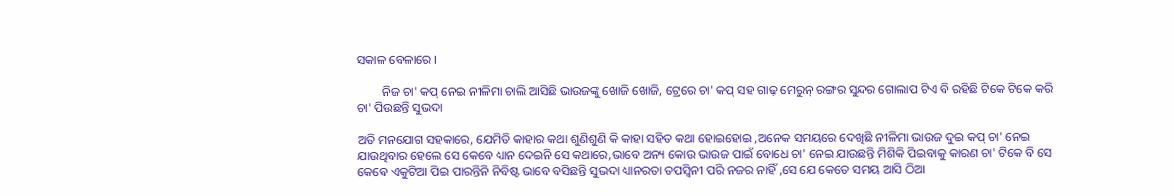ସକାଳ ବେଳାରେ ।

        ନିଜ ଚା' କପ୍ ନେଇ ନୀଳିମା ଚାଲି ଆସିଛି ଭାଉଜଙ୍କୁ ଖୋଜି ଖୋଜି, ଟ୍ରେରେ ଚା' କପ୍ ସହ ଗାଢ଼ ମେରୁନ୍ ରଙ୍ଗର ସୁନ୍ଦର ଗୋଲାପ ଟିଏ ବି ରହିଛି ଟିକେ ଟିକେ କରି ଚା' ପିଉଛନ୍ତି ସୁଭଦା

ଅତି ମନଯୋଗ ସହକାରେ, ଯେମିତି କାହାର କଥା ଶୁଣିଶୁଣି କି କାହା ସହିତ କଥା ହୋଇହୋଇ ,ଅନେକ ସମୟରେ ଦେଖିଛି ନୀଳିମା ଭାଉଜ ଦୁଇ କପ୍ ଚା' ନେଇ ଯାଉଥିବାର ହେଲେ ସେ କେବେ ଧ୍ୟାନ ଦେଇନି ସେ କଥାରେ,ଭାବେ ଅନ୍ୟ କୋଉ ଭାଉଜ ପାଇଁ ବୋଧେ ଚା' ନେଇ ଯାଉଛନ୍ତି ମିଶିକି ପିଇବାକୁ କାରଣ ଚା' ଟିକେ ବି ସେ କେଵେ ଏକୁଟିଆ ପିଇ ପାରନ୍ତିନି ନିବିଷ୍ଟ ଭାବେ ବସିଛନ୍ତି ସୁଭଦା ଧ୍ୟାନରତା ତପସ୍ୱିନୀ ପରି ନଜର ନାହିଁ ,ସେ ଯେ କେତେ ସମୟ ଆସି ଠିଆ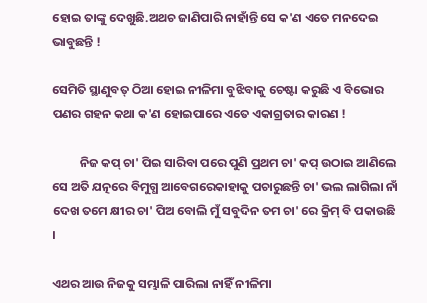ହୋଇ ତାଙ୍କୁ ଦେଖୁଛି.ଅଥଚ ଜାଣିପାରି ନାହାଁନ୍ତି ସେ କ'ଣ ଏତେ ମନଦେଇ ଭାବୁଛନ୍ତି !

ସେମିତି ସ୍ଥାଣୁବତ୍ ଠିଆ ହୋଇ ନୀଳିମା ବୁଝିବାକୁ ଚେଷ୍ଟା କରୁଛି ଏ ବିଭୋର ପଣର ଗହନ କଥା କ'ଣ ହୋଇପାରେ ଏତେ ଏକାଗ୍ରତାର କାରଣ !

          ନିଜ କପ୍ ଚା' ପିଇ ସାରିବା ପରେ ପୁଣି ପ୍ରଥମ ଚା' କପ୍ ଉଠାଇ ଆଣିଲେ ସେ ଅତି ଯତ୍ନରେ ବିମୁଗ୍ଧ ଆବେଗରେକାହାକୁ ପଚାରୁଛନ୍ତି ଚା' ଭଲ ଲାଗିଲା ନାଁ ଦେଖ ତମେ କ୍ଷୀର ଚା' ପିଅ ବୋଲି ମୁଁ ସବୁଦିନ ତମ ଚା' ରେ କ୍ରିମ୍ ବି ପକାଉଛି ।

ଏଥର ଆଉ ନିଜକୁ ସମ୍ଭାଳି ପାରିଲା ନାହିଁ ନୀଳିମା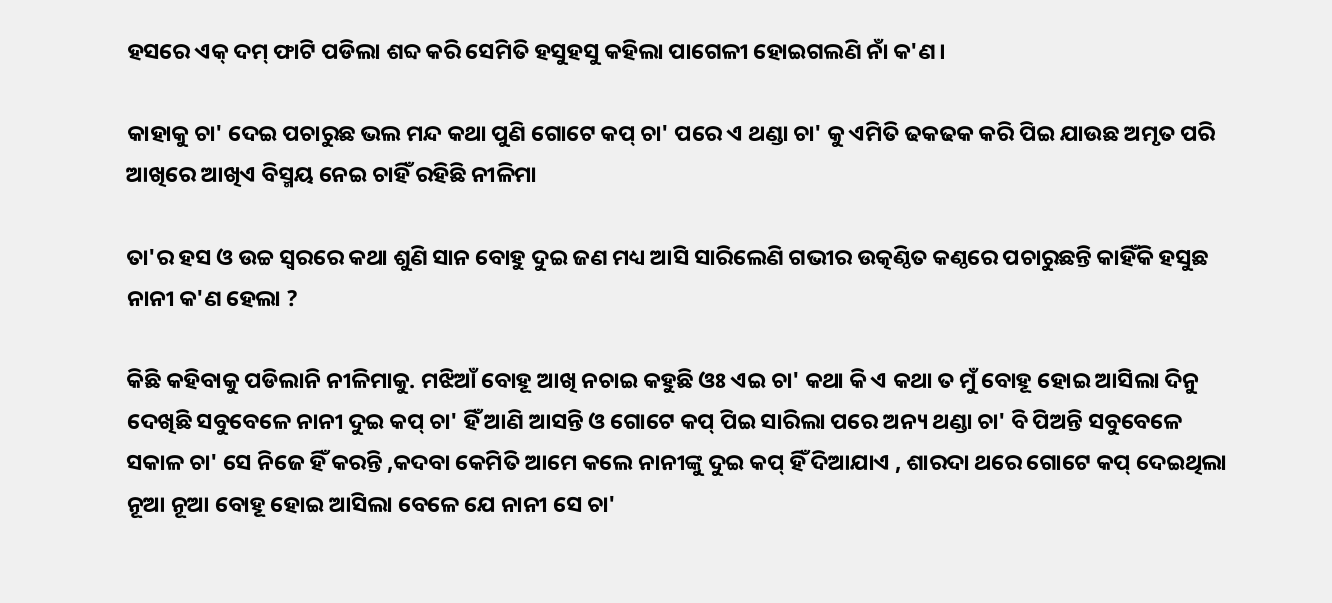ହସରେ ଏକ୍ ଦମ୍ ଫାଟି ପଡିଲା ଶବ୍ଦ କରି ସେମିତି ହସୁହସୁ କହିଲା ପାଗେଳୀ ହୋଇଗଲଣି ନାଁ କ'ଣ।

କାହାକୁ ଚା' ଦେଇ ପଚାରୁଛ ଭଲ ମନ୍ଦ କଥା ପୁଣି ଗୋଟେ କପ୍ ଚା' ପରେ ଏ ଥଣ୍ଡା ଚା' କୁ ଏମିତି ଢକଢକ କରି ପିଇ ଯାଉଛ ଅମୃତ ପରି ଆଖିରେ ଆଖିଏ ବିସ୍ମୟ ନେଇ ଚାହିଁ ରହିଛି ନୀଳିମା

ତା'ର ହସ ଓ ଉଚ୍ଚ ସ୍ୱରରେ କଥା ଶୁଣି ସାନ ବୋହୁ ଦୁଇ ଜଣ ମଧ୍ୟ ଆସି ସାରିଲେଣି ଗଭୀର ଉତ୍କଣ୍ଠିତ କଣ୍ଠରେ ପଚାରୁଛନ୍ତି କାହିଁକି ହସୁଛ ନାନୀ କ'ଣ ହେଲା ?

କିଛି କହିବାକୁ ପଡିଲାନି ନୀଳିମାକୁ. ମଝିଆଁ ବୋହୂ ଆଖି ନଚାଇ କହୁଛି ଓଃ ଏଇ ଚା' କଥା କି ଏ କଥା ତ ମୁଁ ବୋହୂ ହୋଇ ଆସିଲା ଦିନୁ ଦେଖିଛି ସବୁବେଳେ ନାନୀ ଦୁଇ କପ୍ ଚା' ହିଁ ଆଣି ଆସନ୍ତି ଓ ଗୋଟେ କପ୍ ପିଇ ସାରିଲା ପରେ ଅନ୍ୟ ଥଣ୍ଡା ଚା' ବି ପିଅନ୍ତି ସବୁବେଳେ ସକାଳ ଚା' ସେ ନିଜେ ହିଁ କରନ୍ତି ,କଦବା କେମିତି ଆମେ କଲେ ନାନୀଙ୍କୁ ଦୁଇ କପ୍ ହିଁ ଦିଆଯାଏ , ଶାରଦା ଥରେ ଗୋଟେ କପ୍ ଦେଇଥିଲା ନୂଆ ନୂଆ ବୋହୂ ହୋଇ ଆସିଲା ବେଳେ ଯେ ନାନୀ ସେ ଚା'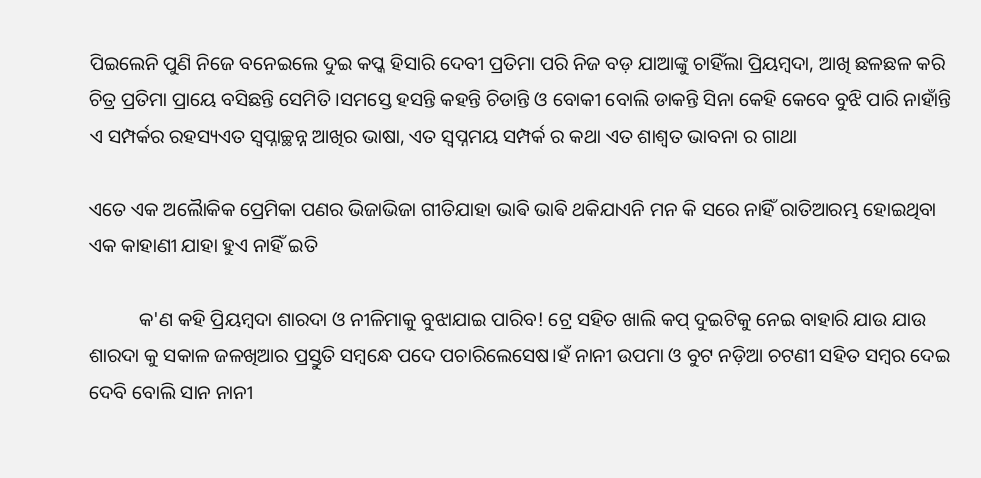ପିଇଲେନି ପୁଣି ନିଜେ ବନେଇଲେ ଦୁଇ କପ୍କ ହିସାରି ଦେବୀ ପ୍ରତିମା ପରି ନିଜ ବଡ଼ ଯାଆଙ୍କୁ ଚାହିଁଲା ପ୍ରିୟମ୍ବଦା, ଆଖି ଛଳଛଳ କରି ଚିତ୍ର ପ୍ରତିମା ପ୍ରାୟେ ବସିଛନ୍ତି ସେମିତି ।ସମସ୍ତେ ହସନ୍ତି କହନ୍ତି ଚିଡାନ୍ତି ଓ ବୋକୀ ବୋଲି ଡାକନ୍ତି ସିନା କେହି କେବେ ବୁଝି ପାରି ନାହାଁନ୍ତି ଏ ସମ୍ପର୍କର ରହସ୍ୟଏତ ସ୍ୱପ୍ନାଚ୍ଛନ୍ନ ଆଖିର ଭାଷା, ଏତ ସ୍ୱପ୍ନମୟ ସମ୍ପର୍କ ର କଥା ଏତ ଶାଶ୍ଵତ ଭାବନା ର ଗାଥା

ଏତେ ଏକ ଅଲୈାକିକ ପ୍ରେମିକା ପଣର ଭିଜାଭିଜା ଗୀତିଯାହା ଭାଵି ଭାଵି ଥକିଯାଏନି ମନ କି ସରେ ନାହିଁ ରାତିଆରମ୍ଭ ହୋଇଥିବା ଏକ କାହାଣୀ ଯାହା ହୁଏ ନାହିଁ ଇତି

          କ'ଣ କହି ପ୍ରିୟମ୍ବଦା ଶାରଦା ଓ ନୀଳିମାକୁ ବୁଝାଯାଇ ପାରିବ! ଟ୍ରେ ସହିତ ଖାଲି କପ୍ ଦୁଇଟିକୁ ନେଇ ବାହାରି ଯାଉ ଯାଉ ଶାରଦା କୁ ସକାଳ ଜଳଖିଆର ପ୍ରସ୍ତୁତି ସମ୍ବନ୍ଧେ ପଦେ ପଚାରିଲେସେଷ।ହଁ ନାନୀ ଉପମା ଓ ବୁଟ ନଡ଼ିଆ ଚଟଣୀ ସହିତ ସମ୍ବର ଦେଇ ଦେବି ବୋଲି ସାନ ନାନୀ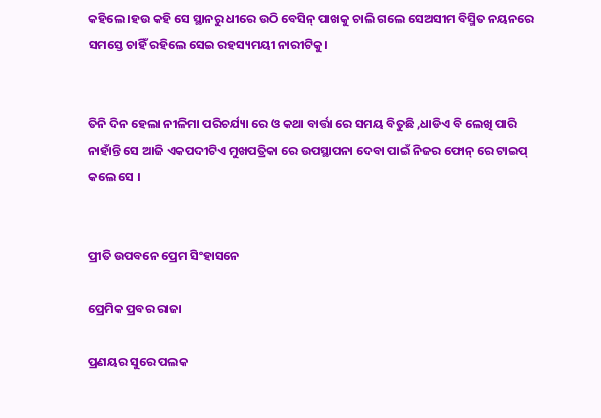କହିଲେ ।ହଉ କହି ସେ ସ୍ଥାନରୁ ଧୀରେ ଉଠି ବେସିନ୍ ପାଖକୁ ଚାଲି ଗଲେ ସେଅସୀମ ବିସ୍ମିତ ନୟନରେ ସମସ୍ତେ ଚାହିଁ ରହିଲେ ସେଇ ରହସ୍ୟମୟୀ ନାରୀଟିକୁ।


ତିନି ଦିନ ହେଲା ନୀଳିମା ପରିଚର୍ଯ୍ୟା ରେ ଓ କଥା ବାର୍ତ୍ତା ରେ ସମୟ ବିତୁଛି ,ଧାଡିଏ ବି ଲେଖି ପାରି ନାହାଁନ୍ତି ସେ ଆଜି ଏକପଦୀଟିଏ ମୁଖପତ୍ରିକା ରେ ଉପସ୍ଥାପନା ଦେବା ପାଇଁ ନିଜର ଫୋନ୍ ରେ ଟାଇପ୍ କଲେ ସେ ।


ପ୍ରୀତି ଉପବନେ ପ୍ରେମ ସିଂହାସନେ

ପ୍ରେମିକ ପ୍ରବର ରାଜା

ପ୍ରଣୟର ସୁରେ ପଲକ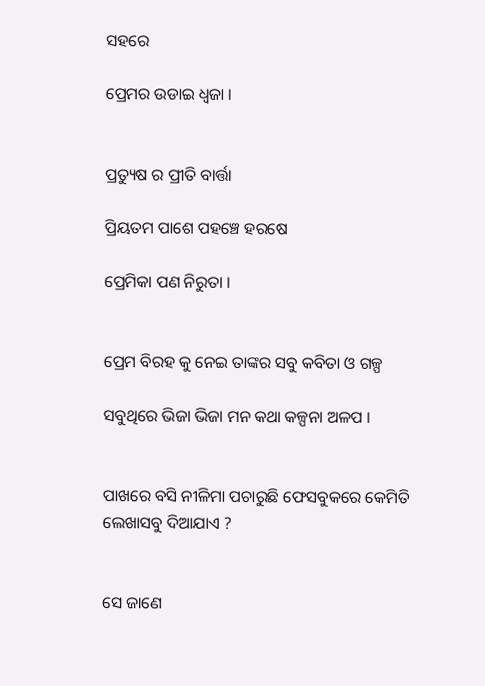ସହରେ

ପ୍ରେମର ଉଡାଇ ଧ୍ୱଜା ।


ପ୍ରତ୍ୟୁଷ ର ପ୍ରୀତି ବାର୍ତ୍ତା

ପ୍ରିୟତମ ପାଶେ ପହଞ୍ଚେ ହରଷେ

ପ୍ରେମିକା ପଣ ନିରୁତା ।


ପ୍ରେମ ବିରହ କୁ ନେଇ ତାଙ୍କର ସବୁ କବିତା ଓ ଗଳ୍ପ

ସବୁଥିରେ ଭିଜା ଭିଜା ମନ କଥା କଳ୍ପନା ଅଳପ ।


ପାଖରେ ବସି ନୀଳିମା ପଚାରୁଛି ଫେସବୁକରେ କେମିତି ଲେଖାସବୁ ଦିଆଯାଏ ?


ସେ ଜାଣେ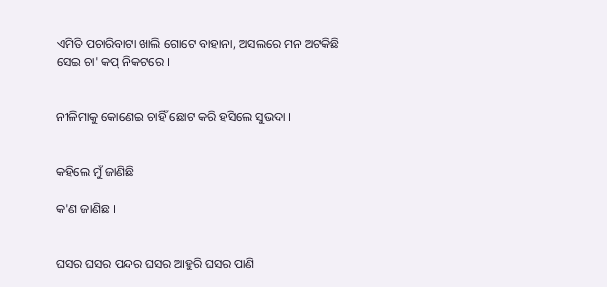ଏମିତି ପଚାରିବାଟା ଖାଲି ଗୋଟେ ବାହାନା, ଅସଲରେ ମନ ଅଟକିଛି ସେଇ ଚା' କପ୍ ନିକଟରେ ।


ନୀଳିମାକୁ କୋଣେଇ ଚାହିଁ ଛୋଟ କରି ହସିଲେ ସୁଭଦା ।


କହିଲେ ମୁଁ ଜାଣିଛି

କ'ଣ ଜାଣିଛ ।


ଘସର ଘସର ପନ୍ଦର ଘସର ଆହୁରି ଘସର ପାଣି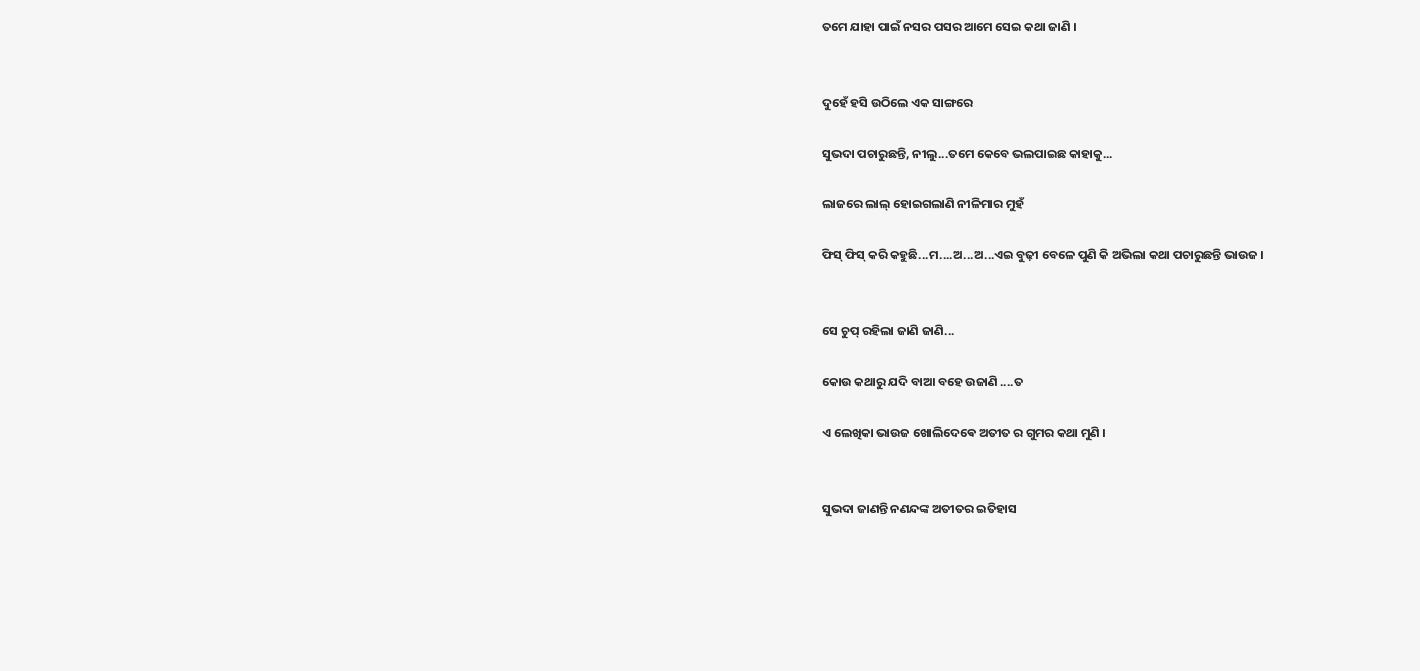ତମେ ଯାହା ପାଇଁ ନସର ପସର ଆମେ ସେଇ କଥା ଜାଣି ।


ଦୁହେଁ ହସି ଉଠିଲେ ଏକ ସାଙ୍ଗରେ

ସୁଭଦା ପଚାରୁଛନ୍ତି, ନୀଲୁ...ତମେ କେବେ ଭଲପାଇଛ କାହାକୁ...

ଲାଜରେ ଲାଲ୍ ହୋଇଗଲାଣି ନୀଳିମାର ମୁହଁ

ଫିସ୍ ଫିସ୍ କରି କହୁଛି...ମ....ଅ...ଅ...ଏଇ ବୁଢ଼ୀ ବେଳେ ପୁଣି କି ଅଭିଲା କଥା ପଚାରୁଛନ୍ତି ଭାଉଜ ।


ସେ ଚୁପ୍ ରହିଲା ଜାଣି ଜାଣି...

କୋଉ କଥାରୁ ଯଦି ବାଆ ବହେ ଉଜାଣି ....ତ

ଏ ଲେଖିକା ଭାଉଜ ଖୋଲିଦେଵେ ଅତୀତ ର ଗୁମର କଥା ମୁଣି ।


ସୁଭଦା ଜାଣନ୍ତି ନଣନ୍ଦଙ୍କ ଅତୀତର ଇତିହାସ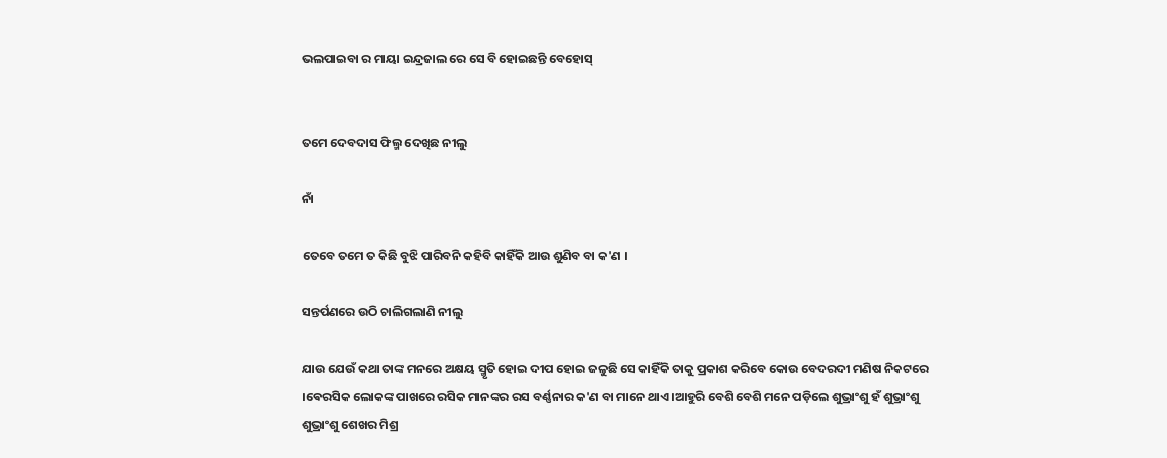ଭଲପାଇବା ର ମାୟା ଇନ୍ଦ୍ରଜାଲ ରେ ସେ ବି ହୋଇଛନ୍ତି ବେହୋସ୍


ତମେ ଦେବଦାସ ଫିଲ୍ମ ଦେଖିଛ ନୀଲୁ

ନାଁ

ତେବେ ତମେ ତ କିଛି ବୁଝି ପାରିବନି କହିବି କାହିଁକି ଆଉ ଶୁଣିବ ବା କ'ଣ ।

ସନ୍ତର୍ପଣରେ ଉଠି ଚାଲିଗଲାଣି ନୀଲୁ

ଯାଉ ଯେଉଁ କଥା ତାଙ୍କ ମନରେ ଅକ୍ଷୟ ସ୍ମୃତି ହୋଇ ଦୀପ ହୋଇ ଜଳୁଛି ସେ କାହିଁକି ତାକୁ ପ୍ରକାଶ କରିବେ କୋଉ ବେଦରଦୀ ମଣିଷ ନିକଟରେ ।ଵେରସିକ ଲୋକଙ୍କ ପାଖରେ ରସିକ ମାନଙ୍କର ରସ ବର୍ଣ୍ଣନାର କ'ଣ ବା ମାନେ ଥାଏ ।ଆହୁରି ବେଶି ବେଶି ମନେ ପଡ଼ିଲେ ଶୁଭ୍ରାଂଶୁ ହଁ ଶୁଭ୍ରାଂଶୁ ଶୁଭ୍ରାଂଶୁ ଶେଖର ମିଶ୍ର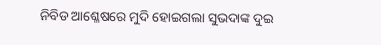ନିବିଡ ଆଶ୍ଳେଷରେ ମୁଦି ହୋଇଗଲା ସୁଭଦାଙ୍କ ଦୁଇ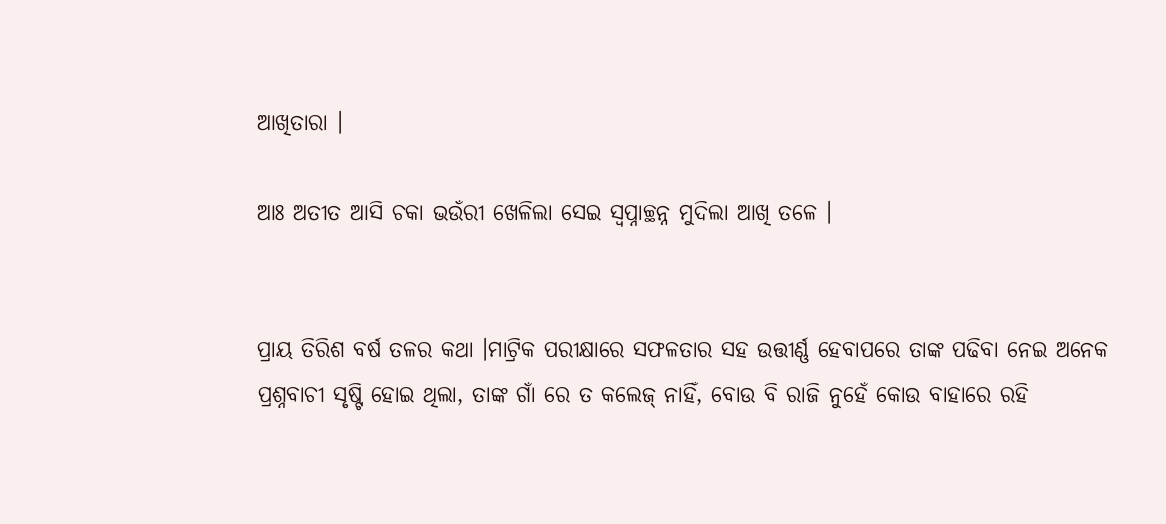ଆଖିତାରା ।

ଆଃ ଅତୀତ ଆସି ଚକା ଭଉଁରୀ ଖେଳିଲା ସେଇ ସ୍ୱପ୍ନାଚ୍ଛନ୍ନ ମୁଦିଲା ଆଖି ତଳେ ।


ପ୍ରାୟ ତିରିଶ ବର୍ଷ ତଳର କଥା ।ମାଟ୍ରିକ ପରୀକ୍ଷାରେ ସଫଳତାର ସହ ଉତ୍ତୀର୍ଣ୍ଣ ହେବାପରେ ତାଙ୍କ ପଢିବା ନେଇ ଅନେକ ପ୍ରଶ୍ନବାଚୀ ସୃଷ୍ଟି ହୋଇ ଥିଲା, ତାଙ୍କ ଗାଁ ରେ ତ କଲେଜ୍ ନାହିଁ, ବୋଉ ବି ରାଜି ନୁହେଁ କୋଉ ବାହାରେ ରହି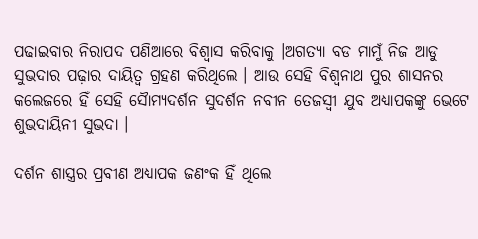ପଢାଇବାର ନିରାପଦ ପଣିଆରେ ବିଶ୍ୱାସ କରିବାକୁ ।ଅଗତ୍ୟା ବଡ ମାମୁଁ ନିଜ ଆଡୁ ସୁଭଦାର ପଢ଼ାର ଦାୟିତ୍ଵ ଗ୍ରହଣ କରିଥିଲେ । ଆଉ ସେହି ବିଶ୍ୱନାଥ ପୁର ଶାସନର କଲେଜରେ ହିଁ ସେହି ସୈାମ୍ୟଦର୍ଶନ ସୁଦର୍ଶନ ନବୀନ ତେଜସ୍ଵୀ ଯୁବ ଅଧ୍ୟାପକଙ୍କୁ ଭେଟେ ଶୁଭଦାୟିନୀ ସୁଭଦା ।

ଦର୍ଶନ ଶାସ୍ତ୍ରର ପ୍ରବୀଣ ଅଧ୍ୟାପକ ଜଣଂକ ହିଁ ଥିଲେ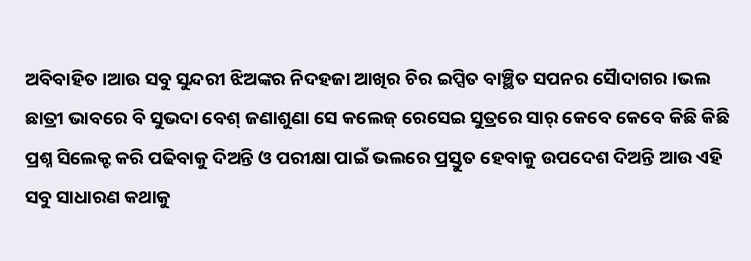ଅବିବାହିତ ।ଆଉ ସବୁ ସୁନ୍ଦରୀ ଝିଅଙ୍କର ନିଦହଜା ଆଖିର ଚିର ଇପ୍ସିତ ବାଞ୍ଛିତ ସପନର ସୈାଦାଗର ।ଭଲ ଛାତ୍ରୀ ଭାବରେ ବି ସୁଭଦା ବେଶ୍ ଜଣାଶୁଣା ସେ କଲେଜ୍ ରେସେଇ ସୁତ୍ରରେ ସାର୍ କେବେ କେବେ କିଛି କିଛି ପ୍ରଶ୍ନ ସିଲେକ୍ଟ କରି ପଢିବାକୁ ଦିଅନ୍ତି ଓ ପରୀକ୍ଷା ପାଇଁ ଭଲରେ ପ୍ରସ୍ତୁତ ହେବାକୁ ଉପଦେଶ ଦିଅନ୍ତି ଆଉ ଏହି ସବୁ ସାଧାରଣ କଥାକୁ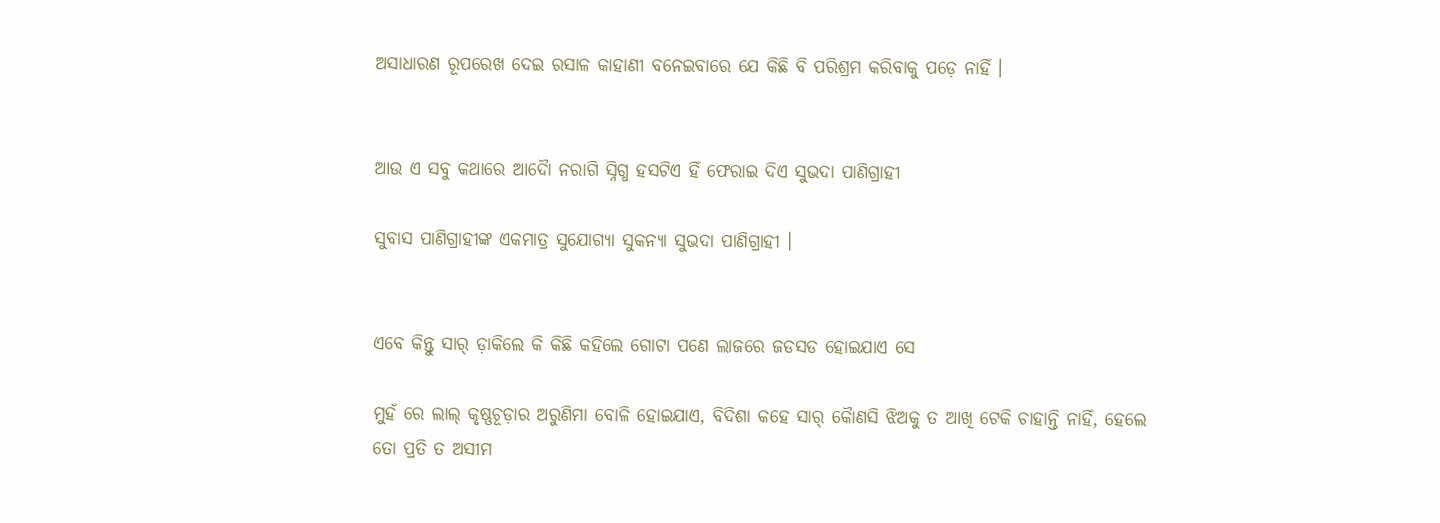ଅସାଧାରଣ ରୂପରେଖ ଦେଇ ରସାଳ କାହାଣୀ ବନେଇବାରେ ଯେ କିଛି ବି ପରିଶ୍ରମ କରିବାକୁ ପଡ଼େ ନାହିଁ ।


ଆଉ ଏ ସବୁ କଥାରେ ଆଦୈା ନରାଗି ସ୍ନିଗ୍ଧ ହସଟିଏ ହିଁ ଫେରାଇ ଦିଏ ସୁଭଦା ପାଣିଗ୍ରାହୀ

ସୁବାସ ପାଣିଗ୍ରାହୀଙ୍କ ଏକମାତ୍ର ସୁଯୋଗ୍ୟା ସୁକନ୍ୟା ସୁଭଦା ପାଣିଗ୍ରାହୀ ।


ଏବେ କିନ୍ତୁ ସାର୍ ଡ଼ାକିଲେ କି କିଛି କହିଲେ ଗୋଟା ପଣେ ଲାଜରେ ଜଡସଡ ହୋଇଯାଏ ସେ

ମୁହଁ ରେ ଲାଲ୍ କୃଷ୍ଣଚୂଡ଼ାର ଅରୁଣିମା ବୋଳି ହୋଇଯାଏ, ବିଦିଶା କହେ ସାର୍ କୈାଣସି ଝିଅକୁ ତ ଆଖି ଟେକି ଚାହାନ୍ତି ନାହିଁ, ହେଲେ ତୋ ପ୍ରତି ତ ଅସୀମ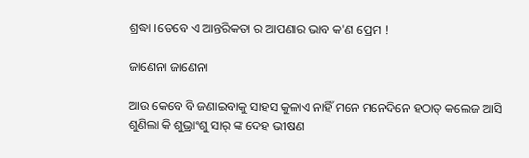ଶ୍ରଦ୍ଧା ।ତେବେ ଏ ଆନ୍ତରିକତା ର ଆପଣାର ଭାବ କ'ଣ ପ୍ରେମ !

ଜାଣେନା ଜାଣେନା

ଆଉ କେବେ ବି ଜଣାଇବାକୁ ସାହସ କୁଳାଏ ନାହିଁ ମନେ ମନେଦିନେ ହଠାତ୍ କଲେଜ ଆସି ଶୁଣିଲା କି ଶୁଭ୍ରାଂଶୁ ସାର୍ ଙ୍କ ଦେହ ଭୀଷଣ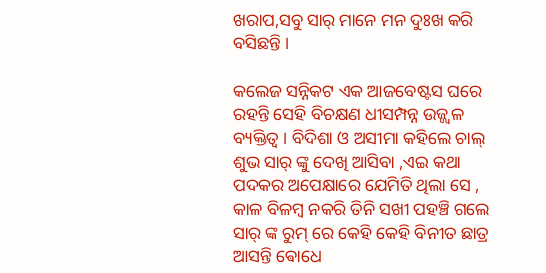ଖରାପ,ସବୁ ସାର୍ ମାନେ ମନ ଦୁଃଖ କରି ବସିଛନ୍ତି ।

କଲେଜ ସନ୍ନିକଟ ଏକ ଆଜବେଷ୍ଟସ ଘରେ ର‌ହନ୍ତି ସେହି ବିଚକ୍ଷଣ ଧୀସମ୍ପନ୍ନ ଉଜ୍ଜ୍ୱଳ ବ୍ୟକ୍ତିତ୍ଵ । ବିଦିଶା ଓ ଅସୀମା କହିଲେ ଚାଲ୍ ଶୁଭ ସାର୍ ଙ୍କୁ ଦେଖି ଆସିବା ,ଏଇ କଥା ପଦକର ଅପେକ୍ଷାରେ ଯେମିତି ଥିଲା ସେ , କାଳ ବିଳମ୍ବ ନକରି ତିନି ସଖୀ ପହଞ୍ଚି ଗଲେ ସାର୍ ଙ୍କ ରୁମ୍ ରେ କେହି କେହି ବିନୀତ ଛାତ୍ର ଆସନ୍ତି ଵୋଧେ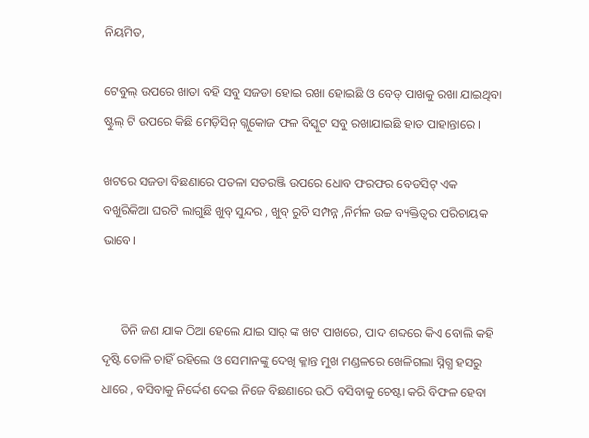ନିୟମିତ,

ଟେବୁଲ୍ ଉପରେ ଖାତା ବହି ସବୁ ସଜଡା ହୋଇ ରଖା ହୋଇଛି ଓ ବେଡ୍ ପାଖକୁ ରଖା ଯାଇଥିବା ଷ୍ଟୁଲ୍ ଟି ଉପରେ କିଛି ମେଡ଼ିସିନ୍ ଗ୍ଲୁକୋଜ ଫଳ ବିସ୍କୁଟ ସବୁ ରଖାଯାଇଛି ହାତ ପାହାନ୍ତାରେ ।

ଖଟରେ ସଜଡା ବିଛଣାରେ ପତଳା ସତରଞ୍ଜି ଉପରେ ଧୋବ ଫରଫର ବେଡସିଟ୍ ଏକ ବଖୁରିକିଆ ଘରଟି ଲାଗୁଛି ଖୁବ୍ ସୁନ୍ଦର , ଖୁବ୍ ରୁଚି ସମ୍ପନ୍ନ ,ନିର୍ମଳ ଉଚ୍ଚ ବ୍ୟକ୍ତିତ୍ଵର ପରିଚାୟକ ଭାବେ।


      ତିନି ଜଣ ଯାକ ଠିଆ ହେଲେ ଯାଇ ସାର୍ ଙ୍କ ଖଟ ପାଖରେ, ପାଦ ଶବ୍ଦରେ କିଏ ବୋଲି କହି ଦୃଷ୍ଟି ତୋଳି ଚାହିଁ ରହିଲେ ଓ ସେମାନଙ୍କୁ ଦେଖି କ୍ଳାନ୍ତ ମୁଖ ମଣ୍ଡଳରେ ଖେଳିଗଲା ସ୍ନିଗ୍ଧ ହସରୁ ଧାରେ , ବସିବାକୁ ନିର୍ଦ୍ଦେଶ ଦେଇ ନିଜେ ବିଛଣାରେ ଉଠି ବସିବାକୁ ଚେଷ୍ଟା କରି ବିଫଳ ହେବା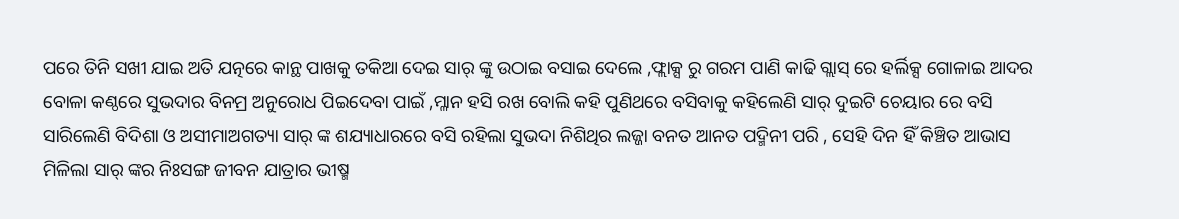ପରେ ତିନି ସଖୀ ଯାଇ ଅତି ଯତ୍ନରେ କାନ୍ଥ ପାଖକୁ ତକିଆ ଦେଇ ସାର୍ ଙ୍କୁ ଉଠାଇ ବସାଇ ଦେଲେ ,ଫ୍ଲାକ୍ସ ରୁ ଗରମ ପାଣି କାଢି ଗ୍ଲାସ୍ ରେ ହର୍ଲିକ୍ସ ଗୋଳାଇ ଆଦର ବୋଳା କଣ୍ଠରେ ସୁଭଦାର ବିନମ୍ର ଅନୁରୋଧ ପିଇଦେବା ପାଇଁ ,ମ୍ଳାନ ହସି ରଖ ବୋଲି କହି ପୁଣିଥରେ ବସିବାକୁ କହିଲେଣି ସାର୍ ଦୁଇଟି ଚେୟାର ରେ ବସି ସାରିଲେଣି ବିଦିଶା ଓ ଅସୀମାଅଗତ୍ୟା ସାର୍ ଙ୍କ ଶଯ୍ୟାଧାରରେ ବସି ରହିଲା ସୁଭଦା ନିଶିଥିର ଲଜ୍ଜା ବନତ ଆନତ ପଦ୍ମିନୀ ପରି , ସେହି ଦିନ ହିଁ କିଞ୍ଚିତ ଆଭାସ ମିଳିଲା ସାର୍ ଙ୍କର ନିଃସଙ୍ଗ ଜୀବନ ଯାତ୍ରାର ଭୀଷ୍ମ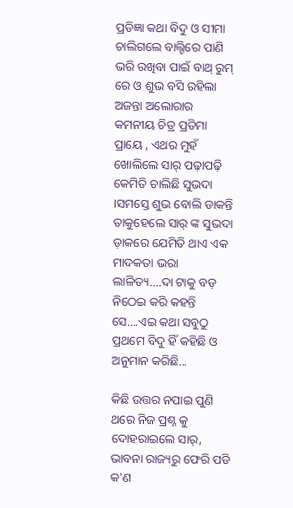ପ୍ରତିଜ୍ଞା କଥା ବିଦୁ ଓ ସୀମା ଚାଲିଗଲେ ବାଲ୍ଟିରେ ପାଣି ଭରି ରଖିବା ପାଇଁ ବାଥ୍ ରୁମ୍ ରେ ଓ ଶୁଭ ବସି ରହିଲା ଅଜନ୍ତା ଅଲୋରାର କମନୀୟ ଚିତ୍ର ପ୍ରତିମା ପ୍ରାୟେ , ଏଥର ମୁହଁ ଖୋଲିଲେ ସାର୍ ପଢ଼ାପଢ଼ି କେମିତି ଚାଲିଛି ସୁଭଦା ।ସମସ୍ତେ ଶୁଭ ବୋଲି ଡାକନ୍ତି ତାକୁହେଲେ ସାର୍ ଙ୍କ ସୁଭଦା ଡ଼ାକରେ ଯେମିତି ଥାଏ ଏକ ମାଦକତା ଭରା ଲାଳିତ୍ୟ....ଦା ଟାକୁ ବଡ଼ ନିଠେଇ କରି କହନ୍ତି ସେ....ଏଇ କଥା ସବୁଠୁ ପ୍ରଥମେ ବିଦୁ ହିଁ କହିଛି ଓ ଅନୁମାନ କରିଛି...

କିଛି ଉତ୍ତର ନପାଇ ପୁଣି ଥରେ ନିଜ ପ୍ରଶ୍ନ କୁ ଦୋହରାଇଲେ ସାର୍, ଭାବନା ରାଜ୍ୟରୁ ଫେରି ପଡି କ'ଣ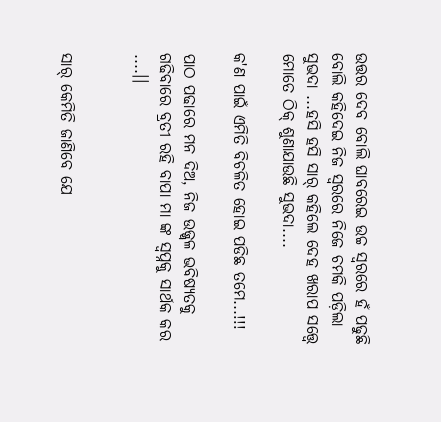ଉତ୍ତର ଦେବ ବୋଲି ଘାବରେଇ ଉଚ୍ଚ ସ୍ୱରରେ ହଁ ପଢୁଛି ବୋଲି କହିଦେଇ ନିଜ ସ୍ୱରରେ ନିଜେ ଚମକି ପଡ଼ିଲା ସୁଭଦା ...ହସି ହସି ସାର୍ କହିଲେ ଦେହ ଖରାପ ସତ୍ତ୍ୱେ ମୋତେ ଠିକ୍ ଶୁଣାଯାଉଛି ସୁଭଦା....

କ'ଣ ପାଇଁ ଏମିତି ବିଚଳିତ ହୋଇ ପଡିଛ ତମେ...!!!

ପାଠ ପଢାରେ ମନ ଦିଅ, ନିଜ ଉଜ୍ଜ୍ୱଳ ଭବିଷ୍ୟତକୁ ଗଢିବାରେ ବ୍ରତୀ ରହି ବାପା ମା ଙ୍କ ସ୍ୱପ୍ନକୁ ସାର୍ଥକ କର ....।।


ସାର୍ କେମିତି ଜାଣିବେ ଯେ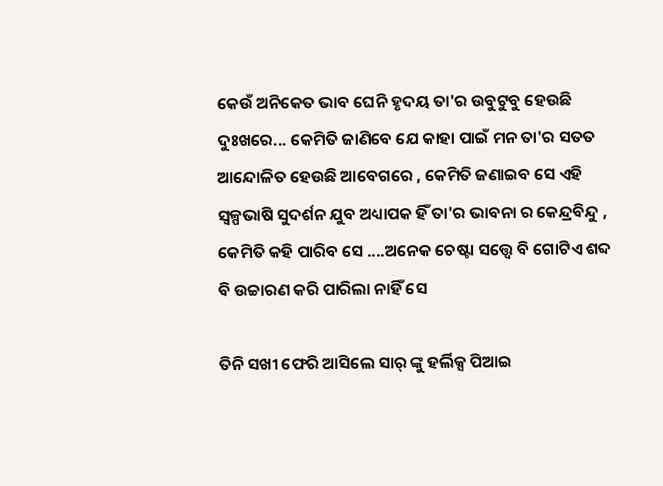କେଉଁ ଅନିକେତ ଭାବ ଘେନି ହୃଦୟ ତା'ର ଉବୁଟୁବୁ ହେଉଛି ଦୁଃଖରେ... କେମିତି ଜାଣିବେ ଯେ କାହା ପାଇଁ ମନ ତା'ର ସତତ ଆନ୍ଦୋଳିତ ହେଉଛି ଆବେଗରେ , କେମିତି ଜଣାଇବ ସେ ଏହି ସ୍ୱଳ୍ପଭାଷି ସୁଦର୍ଶନ ଯୁବ ଅଧ୍ୟାପକ ହିଁ ତା'ର ଭାବନା ର କେନ୍ଦ୍ରବିନ୍ଦୁ , କେମିତି କହି ପାରିବ ସେ ....ଅନେକ ଚେଷ୍ଟା ସତ୍ତ୍ବେ ବି ଗୋଟିଏ ଶବ୍ଦ ବି ଉଚ୍ଚାରଣ କରି ପାରିଲା ନାହିଁ ସେ

ତିନି ସଖୀ ଫେରି ଆସିଲେ ସାର୍ ଙ୍କୁ ହର୍ଲିକ୍ସ ପିଆଇ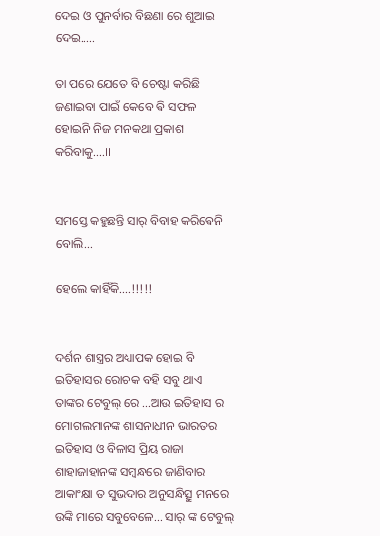ଦେଇ ଓ ପୁନର୍ବାର ବିଛଣା ରେ ଶୁଆଇ ଦେଇ.....

ତା ପରେ ଯେତେ ବି ଚେଷ୍ଟା କରିଛି ଜଣାଇବା ପାଇଁ କେବେ ଵି ସଫଳ ହୋଇନି ନିଜ ମନକଥା ପ୍ରକାଶ କରିବାକୁ....।।


ସମସ୍ତେ କହୁଛନ୍ତି ସାର୍ ବିବାହ କରିଵେନି ବୋଲି...

ହେଲେ କାହିଁକି....!!!!!


ଦର୍ଶନ ଶାସ୍ତ୍ରର ଅଧ୍ୟାପକ ହୋଇ ବି ଇତିହାସର ରୋଚକ ବହି ସବୁ ଥାଏ ତାଙ୍କର ଟେବୁଲ୍ ରେ ...ଆଉ ଇତିହାସ ର ମୋଗଲମାନଙ୍କ ଶାସନାଧୀନ ଭାରତର ଇତିହାସ ଓ ବିଳାସ ପ୍ରିୟ ରାଜା ଶାହାଜାହାନଙ୍କ ସମ୍ବନ୍ଧରେ ଜାଣିବାର ଆକାଂକ୍ଷା ତ ସୁଭଦାର ଅନୁସନ୍ଧିତ୍ସୁ ମନରେ ଉଙ୍କି ମାରେ ସବୁବେଳେ... ସାର୍ ଙ୍କ ଟେବୁଲ୍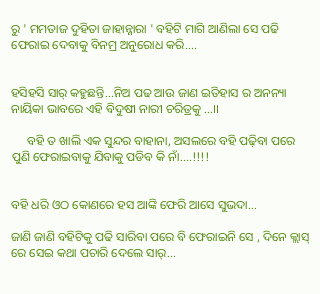ରୁ ' ମମତାଜ ଦୁହିତା ଜାହାନ୍ନାରା ' ବହିଟି ମାଗି ଆଣିଲା ସେ ପଢି ଫେରାଇ ଦେବାକୁ ବିନମ୍ର ଅନୁରୋଧ କରି....


ହସିହସି ସାର୍ କହୁଛନ୍ତି...ନିଅ ପଢ ଆଉ ଜାଣ ଇତିହାସ ର ଅନନ୍ୟା ନାୟିକା ଭାବରେ ଏହି ବିଦୁଷୀ ନାରୀ ଚରିତ୍ରକୁ ...।।

     ବହି ତ ଖାଲି ଏକ ସୁନ୍ଦର ବାହାନା, ଅସଲରେ ବହି ପଢ଼ିବା ପରେ ପୁଣି ଫେରାଇବାକୁ ଯିବାକୁ ପଡିବ କି ନାଁ....!!!!


ବହି ଧରି ଓଠ କୋଣରେ ହସ ଆଙ୍କି ଫେରି ଆସେ ସୁଭଦା...

ଜାଣି ଜାଣି ବହିଟିକୁ ପଢି ସାରିବା ପରେ ବି ଫେରାଇନି ସେ , ଦିନେ କ୍ଲାସ୍ ରେ ସେଇ କଥା ପଚାରି ଦେଲେ ସାର୍...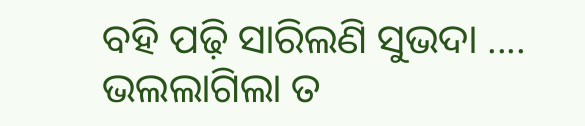ବହି ପଢ଼ି ସାରିଲଣି ସୁଭଦା .... ଭଲଲାଗିଲା ତ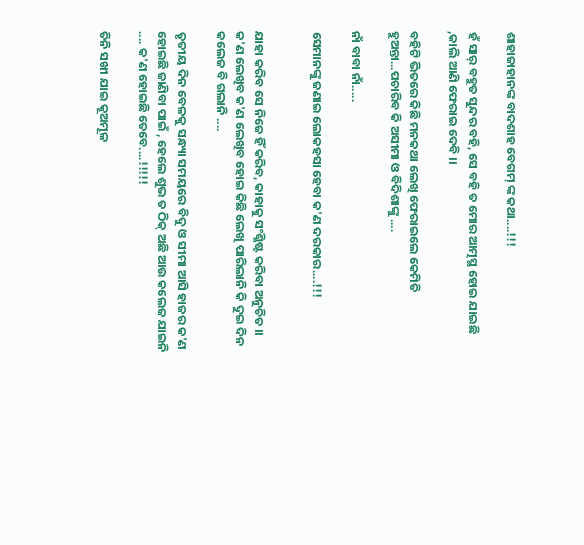ଶାହାଜାହାନଙ୍କ ବାଦଶାହ ବେଗମ୍ ଙ୍କ କଥା....!!!

ହଁ ସାର୍ ବହୁତ ସୁନ୍ଦର ବହି, ସେ ବହି ତ ମୋର ଆତ୍ମସ୍ଥ ହୋଇ ଯାଇଛି ,କାଲି ଆଣି ଫେରାଇ ଦେବି ।।

ବହିଟି ଭିତରେ କିଛି ମନକଥା ଲେଖି ଫେରାଇଲେ କେମିତି ହୁଅନ୍ତା...ପଚାରିବ କି ଅସୀମା ଓ ବିଦିଶାଙ୍କୁ ....

ନାଁ ବାବା ନାଁ.....

ସେମାନଙ୍କୁ ଜଣାଇ ଲୋକହସା ହେବା କ'ଣ ଦରକାର....!!!


ଯାହା କରିବ ସେ ନିଜେ ହିଁ କରିବ, କାହାକୁ ସଂଶ୍ଳିଷ୍ଟ କରିବା ଅନୁଚିତ ।। କ'ଣ ଲେଖିବ କ'ଣ ଲେଖିବ ହୋଇ କିଛି ଲେଖି ପାରିଲାନି କି ଦୁଇ ଦିନ କଲେଜ ବି ଗଲାନି ....

ତୃତୀୟ ଦିନ ବେଳକୁ ସନ୍ଧ୍ୟା ସମୟରେ ବିଦୁ ଓ ସୀମା ଆସି ହାଜର କ'ଣ ହୋଇଛି ଜାଣିବା ପାଇଁ , ହେଲେ ଶୁଭ ତ ଠିକ୍ ଅଛି ଆଉ କଲେଜ ଯାଇନି .... କ'ଣ ହୋଇଛି ତେବେ....!!!!!

ତିନି ସଖୀ ଯାଇ କୂଅମୂଳ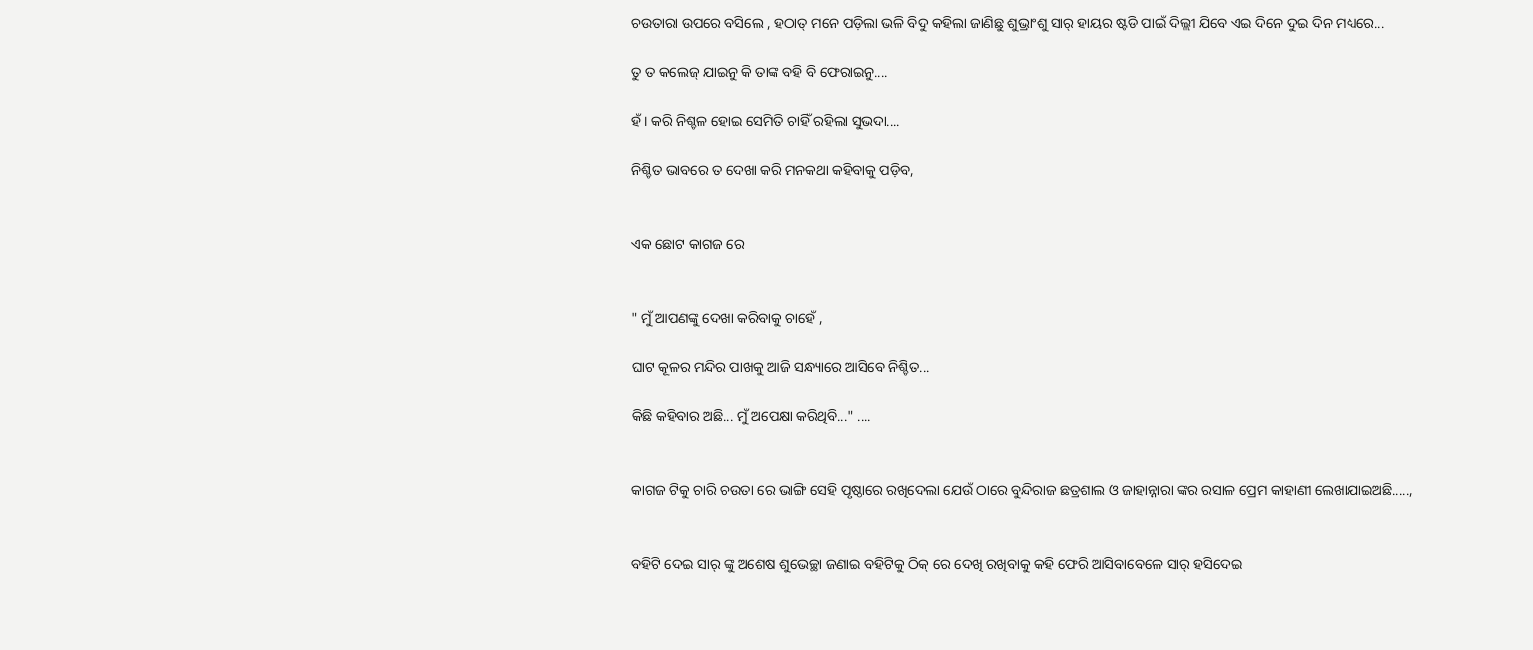ଚଉତାରା ଉପରେ ବସିଲେ , ହଠାତ୍ ମନେ ପଡ଼ିଲା ଭଳି ବିଦୁ କହିଲା ଜାଣିଛୁ ଶୁଭ୍ରାଂଶୁ ସାର୍ ହାୟର ଷ୍ଟଡି ପାଇଁ ଦିଲ୍ଲୀ ଯିବେ ଏଇ ଦିନେ ଦୁଇ ଦିନ ମଧ୍ୟରେ...

ତୁ ତ କଲେଜ୍ ଯାଇନୁ କି ତାଙ୍କ ବହି ବି ଫେରାଇନୁ....

ହଁ। କରି ନିଶ୍ଚଳ ହୋଇ ସେମିତି ଚାହିଁ ରହିଲା ସୁଭଦା....

ନିଶ୍ଚିତ ଭାବରେ ତ ଦେଖା କରି ମନକଥା କହିବାକୁ ପଡ଼ିବ,


ଏକ ଛୋଟ କାଗଜ ରେ


" ମୁଁ ଆପଣଙ୍କୁ ଦେଖା କରିବାକୁ ଚାହେଁ ,

ଘାଟ କୂଳର ମନ୍ଦିର ପାଖକୁ ଆଜି ସନ୍ଧ୍ୟାରେ ଆସିବେ ନିଶ୍ଚିତ...

କିଛି କହିବାର ଅଛି... ମୁଁ ଅପେକ୍ଷା କରିଥିବି..." ....


କାଗଜ ଟିକୁ ଚାରି ଚଉତା ରେ ଭାଙ୍ଗି ସେହି ପୃଷ୍ଠାରେ ରଖିଦେଲା ଯେଉଁ ଠାରେ ବୁନ୍ଦିରାଜ ଛତ୍ରଶାଲ ଓ ଜାହାନ୍ନାରା ଙ୍କର ରସାଳ ପ୍ରେମ କାହାଣୀ ଲେଖାଯାଇଅଛି.....,


ବହିଟି ଦେଇ ସାର୍ ଙ୍କୁ ଅଶେଷ ଶୁଭେଚ୍ଛା ଜଣାଇ ବହିଟିକୁ ଠିକ୍ ରେ ଦେଖି ରଖିବାକୁ କହି ଫେରି ଆସିବାବେଳେ ସାର୍ ହସିଦେଇ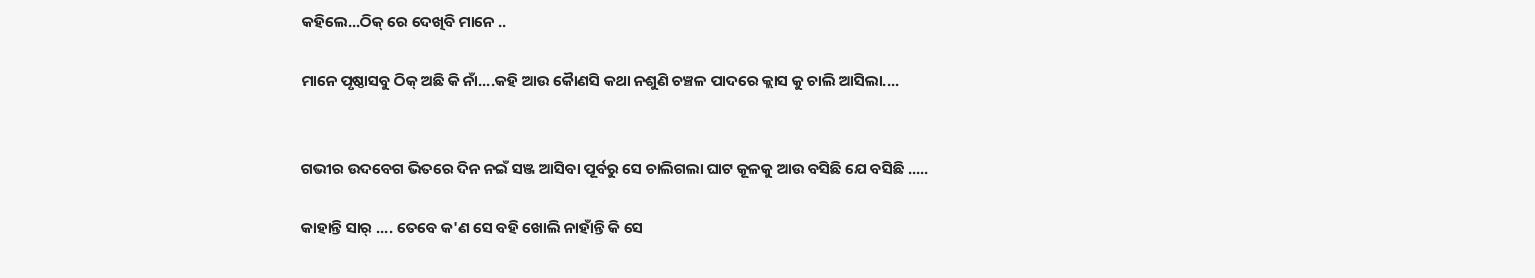କହିଲେ...ଠିକ୍ ରେ ଦେଖିବି ମାନେ ..

ମାନେ ପୃଷ୍ଠାସବୁ ଠିକ୍ ଅଛି କି ନାଁ....କହି ଆଉ କୈାଣସି କଥା ନଶୁଣି ଚଞ୍ଚଳ ପାଦରେ କ୍ଲାସ କୁ ଚାଲି ଆସିଲା....


ଗଭୀର ଉଦବେଗ ଭିତରେ ଦିନ ନଇଁ ସଞ୍ଜ ଆସିବା ପୂର୍ବରୁ ସେ ଚାଲିଗଲା ଘାଟ କୂଳକୁ ଆଉ ବସିଛି ଯେ ବସିଛି .....

କାହାନ୍ତି ସାର୍ .... ତେବେ କ'ଣ ସେ ବହି ଖୋଲି ନାହାଁନ୍ତି କି ସେ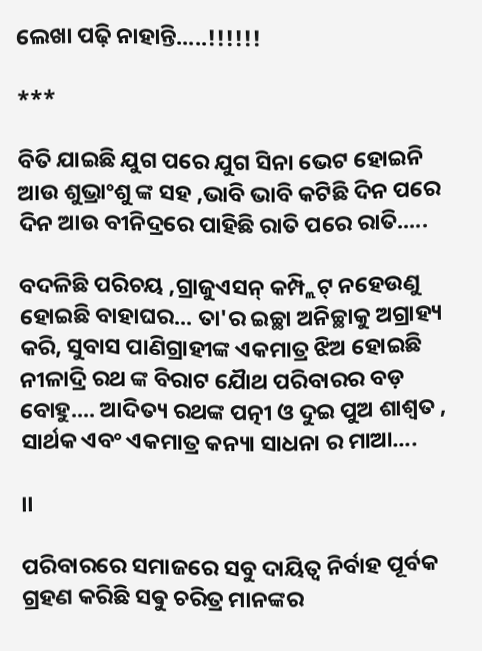ଲେଖା ପଢ଼ି ନାହାନ୍ତି.....!!!!!!

***

ବିତି ଯାଇଛି ଯୁଗ ପରେ ଯୁଗ ସିନା ଭେଟ ହୋଇନି ଆଉ ଶୁଭ୍ରାଂଶୁ ଙ୍କ ସହ ,ଭାବି ଭାବି କଟିଛି ଦିନ ପରେ ଦିନ ଆଉ ବୀନିଦ୍ରରେ ପାହିଛି ରାତି ପରେ ରାତି.....

ବଦଳିଛି ପରିଚୟ ,ଗ୍ରାଜୁଏସନ୍ କମ୍ପ୍ଲିଟ୍ ନହେଉଣୁ ହୋଇଛି ବାହାଘର... ତା'ର ଇଚ୍ଛା ଅନିଚ୍ଛାକୁ ଅଗ୍ରାହ୍ୟ କରି, ସୁବାସ ପାଣିଗ୍ରାହୀଙ୍କ ଏକମାତ୍ର ଝିଅ ହୋଇଛି ନୀଳାଦ୍ରି ରଥ ଙ୍କ ବିରାଟ ଯୈାଥ ପରିବାରର ବଡ଼ ବୋହୁ.... ଆଦିତ୍ୟ ରଥଙ୍କ ପତ୍ନୀ ଓ ଦୁଇ ପୁଅ ଶାଶ୍ଵତ , ସାର୍ଥକ ଏବଂ ଏକମାତ୍ର କନ୍ୟା ସାଧନା ର ମାଆ....

।।

ପରିବାରରେ ସମାଜରେ ସବୁ ଦାୟିତ୍ଵ ନିର୍ବାହ ପୂର୍ବକ ଗ୍ରହଣ କରିଛି ସଵୁ ଚରିତ୍ର ମାନଙ୍କର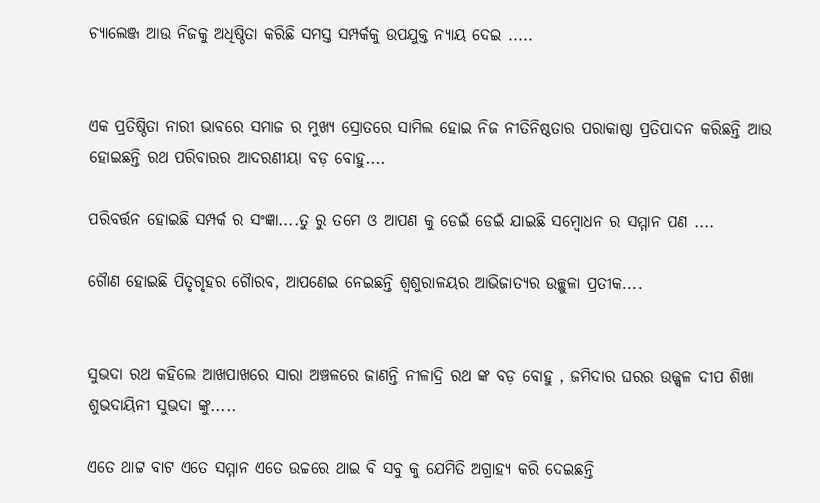ଚ୍ୟାଲେଞ୍ଜ ଆଉ ନିଜକୁ ଅଧିଷ୍ଠିତା କରିଛି ସମସ୍ତ ସମ୍ପର୍କକୁ ଉପଯୁକ୍ତ ନ୍ୟାୟ ଦେଇ .....


ଏକ ପ୍ରତିଷ୍ଠିତା ନାରୀ ଭାବରେ ସମାଜ ର ମୁଖ୍ୟ ସ୍ରୋତରେ ସାମିଲ ହୋଇ ନିଜ ନୀତିନିଷ୍ଠତାର ପରାକାଷ୍ଠା ପ୍ରତିପାଦନ କରିଛନ୍ତି ଆଉ ହୋଇଛନ୍ତି ରଥ ପରିବାରର ଆଦରଣୀୟା ବଡ଼ ବୋହୁ....

ପରିବର୍ତ୍ତନ ହୋଇଛି ସମ୍ପର୍କ ର ସଂଜ୍ଞା....ତୁ ରୁ ତମେ ଓ ଆପଣ କୁ ଡେଇଁ ଡେଇଁ ଯାଇଛି ସମ୍ବୋଧନ ର ସମ୍ମାନ ପଣ ....

ଗୈାଣ ହୋଇଛି ପିତୃଗୃହର ଗୈାରବ, ଆପଣେଇ ନେଇଛନ୍ତି ଶ୍ୱଶୁରାଳୟର ଆଭିଜାତ୍ୟର ଉଚ୍ଛୁଳା ପ୍ରତୀକ....


ସୁଭଦା ରଥ କହିଲେ ଆଖପାଖରେ ସାରା ଅଞ୍ଚଳରେ ଜାଣନ୍ତି ନୀଳାଦ୍ରି ରଥ ଙ୍କ ବଡ଼ ବୋହୁ , ଜମିଦାର ଘରର ଉଜ୍ଜ୍ୱଳ ଦୀପ ଶିଖା ଶୁଭଦାୟିନୀ ସୁଭଦା ଙ୍କୁ.....

ଏତେ ଥାଟ୍ଟ ବାଟ ଏତେ ସମ୍ମାନ ଏତେ ଉଚ୍ଚରେ ଥାଇ ବି ସବୁ କୁ ଯେମିତି ଅଗ୍ରାହ୍ୟ କରି ଦେଇଛନ୍ତି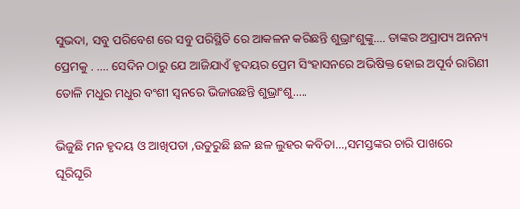ସୁଭଦା, ସବୁ ପରିବେଶ ରେ ସବୁ ପରିସ୍ଥିତି ରେ ଆକଳନ କରିଛନ୍ତି ଶୁଭ୍ରାଂଶୁଙ୍କୁ.... ତାଙ୍କର ଅପ୍ରାପ୍ୟ ଅନନ୍ୟ ପ୍ରେମକୁ . .... ସେଦିନ ଠାରୁ ଯେ ଆଜିଯାଏଁ ହୃଦୟର ପ୍ରେମ ସିଂହାସନରେ ଅଭିଷିକ୍ତ ହୋଇ ଅପୂର୍ବ ରାଗିଣୀ ତୋଳି ମଧୁର ମଧୁର ବଂଶୀ ସ୍ୱନରେ ଭିଜାଉଛନ୍ତି ଶୁଭ୍ରାଂଶୁ.....

ଭିଜୁଛି ମନ ହୃଦୟ ଓ ଆଖିପତା ,ଉତୁରୁଛି ଛଳ ଛଳ ଲୁହର କବିତା...,ସମସ୍ତଙ୍କର ଚାରି ପାଖରେ ଘୂରିଘୂରି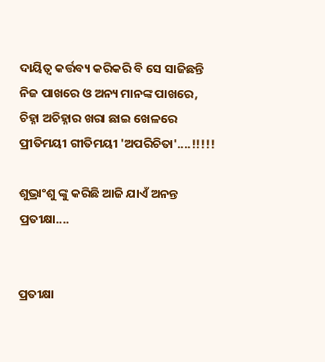ଦାୟିତ୍ଵ କର୍ତ୍ତବ୍ୟ କରିକରି ବି ସେ ସାଜିଛନ୍ତି ନିଜ ପାଖରେ ଓ ଅନ୍ୟ ମାନଙ୍କ ପାଖରେ, ଚିହ୍ନା ଅଚିହ୍ନାର ଖରା ଛାଇ ଖେଳରେ ପ୍ରୀତିମୟୀ ଗୀତିମୟୀ 'ଅପରିଚିତା'....!!!!!

ଶୁଭ୍ରାଂଶୁ ଙ୍କୁ କରିଛି ଆଜି ଯାଏଁ ଅନନ୍ତ ପ୍ରତୀକ୍ଷା....


ପ୍ରତୀକ୍ଷା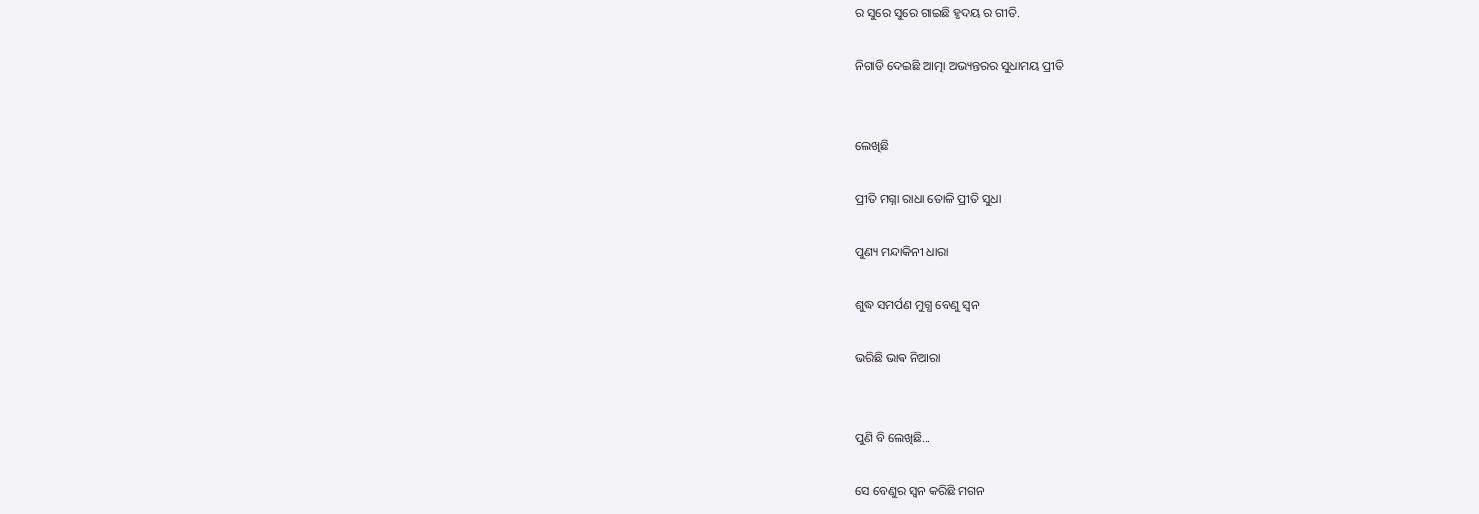ର ସୁରେ ସୁରେ ଗାଇଛି ହୃଦୟ ର ଗୀତି.

ନିଗାଡି ଦେଇଛି ଆତ୍ମା ଅଭ୍ୟନ୍ତରର ସୁଧାମୟ ପ୍ରୀତି


ଲେଖିଛି

ପ୍ରୀତି ମଗ୍ନା ରାଧା ତୋଳି ପ୍ରୀତି ସୁଧା

ପୁଣ୍ୟ ମନ୍ଦାକିନୀ ଧାରା

ଶୁଦ୍ଧ ସମର୍ପଣ ମୁଗ୍ଧ ବେଣୁ ସ୍ୱନ

ଭରିଛି ଭାଵ ନିଆରା


ପୁଣି ବି ଲେଖିଛି...

ସେ ବେଣୁର ସ୍ୱନ କରିଛି ମଗନ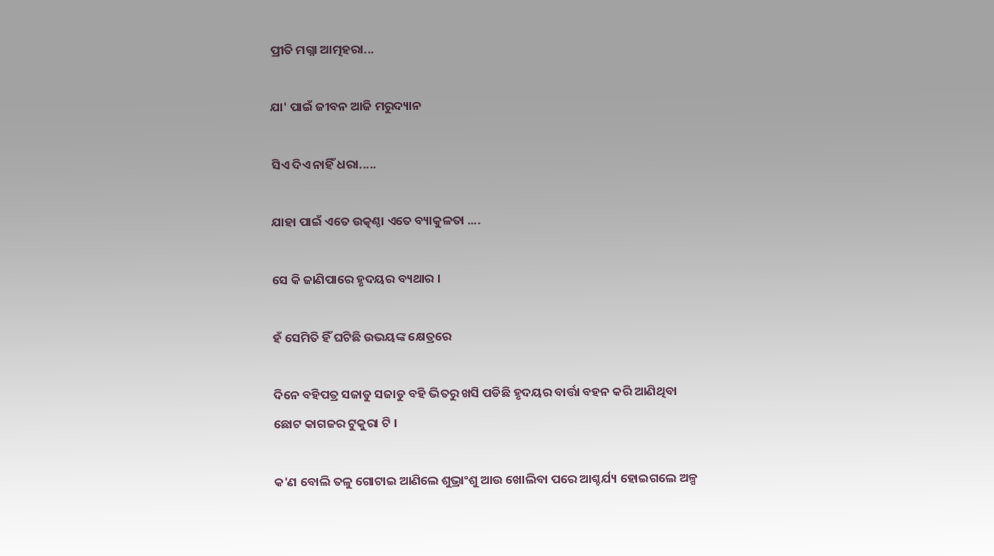ପ୍ରୀତି ମଗ୍ନା ଆତ୍ମହରା...

ଯା' ପାଇଁ ଜୀବନ ଆଜି ମରୁଦ୍ୟାନ

ସିଏ ଦିଏ ନାହିଁ ଧରା.....

ଯାହା ପାଇଁ ଏତେ ଉତ୍କଣ୍ଠା ଏତେ ବ୍ୟାକୁଳତା ....

ସେ କି ଜାଣିପାରେ ହୃଦୟର ବ୍ୟଥାର ।

ହଁ ସେମିତି ହିଁ ଘଟିଛି ଉଭୟଙ୍କ କ୍ଷେତ୍ରରେ

ଦିନେ ବହିପତ୍ର ସଜାଡୁ ସଜାଡୁ ବହି ଭିତରୁ ଖସି ପଡିଛି ହୃଦୟର ବାର୍ତ୍ତା ବହନ କରି ଆଣିଥିବା ଛୋଟ କାଗଜର ଟୁକୁରା ଟି ।

କ'ଣ ବୋଲି ତଳୁ ଗୋଟାଇ ଆଣିଲେ ଶୁଭ୍ରାଂଶୁ ଆଉ ଖୋଲିବା ପରେ ଆଶ୍ଚର୍ଯ୍ୟ ହୋଇଗଲେ ଅଳ୍ପ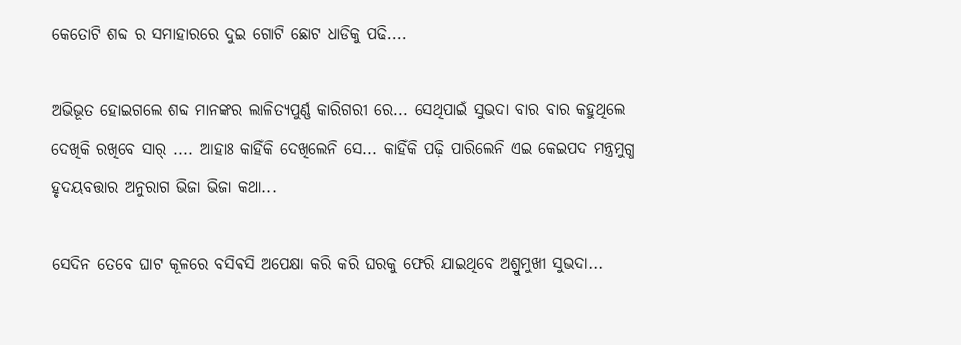କେତୋଟି ଶବ୍ଦ ର ସମାହାରରେ ଦୁଇ ଗୋଟି ଛୋଟ ଧାଡିକୁ ପଢି....

ଅଭିଭୂତ ହୋଇଗଲେ ଶବ୍ଦ ମାନଙ୍କର ଲାଳିତ୍ୟପୁର୍ଣ୍ଣ କାରିଗରୀ ରେ... ସେଥିପାଇଁ ସୁଭଦା ବାର ବାର କହୁଥିଲେ ଦେଖିକି ରଖିବେ ସାର୍ .... ଆହାଃ କାହିଁକି ଦେଖିଲେନି ସେ... କାହିଁକି ପଢ଼ି ପାରିଲେନି ଏଇ କେଇପଦ ମନ୍ତ୍ରମୁଗ୍ଧ ହୃଦୟବତ୍ତାର ଅନୁରାଗ ଭିଜା ଭିଜା କଥା...

ସେଦିନ ତେବେ ଘାଟ କୂଳରେ ବସିଵସି ଅପେକ୍ଷା କରି କରି ଘରକୁ ଫେରି ଯାଇଥିବେ ଅଶ୍ରୁମୁଖୀ ସୁଭଦା...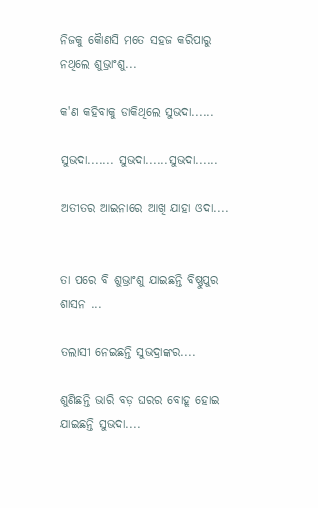ନିଜକୁ କୈାଣସି ମତେ ସହଜ କରିପାରୁ ନଥିଲେ ଶୁଭ୍ରାଂଶୁ...

କ'ଣ କହିବାକୁ ଡାକିଥିଲେ ସୁଭଦା......

ସୁଭଦା....... ସୁଭଦା......ସୁଭଦା......

ଅତୀତର ଆଇନାରେ ଆଖି ଯାହା ଓଦା....


ତା ପରେ ବି ଶୁଭ୍ରାଂଶୁ ଯାଇଛନ୍ତି ବିଷ୍ଣୁପୁର ଶାସନ ...

ତଲାସୀ ନେଇଛନ୍ତି ସୁଭଦ୍ରାଙ୍କର....

ଶୁଣିଛନ୍ତି ଭାରି ବଡ଼ ଘରର ବୋହୂ ହୋଇ ଯାଇଛନ୍ତି ସୁଭଦା....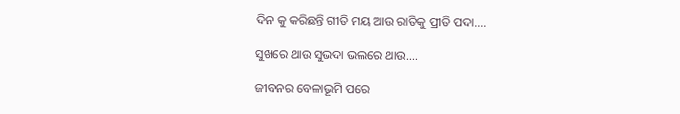ଦିନ କୁ କରିଛନ୍ତି ଗୀତି ମୟ ଆଉ ରାତିକୁ ପ୍ରୀତି ପଦା....

ସୁଖରେ ଥାଉ ସୁଭଦା ଭଲରେ ଥାଉ....

ଜୀବନର ବେଳାଭୂମି ପରେ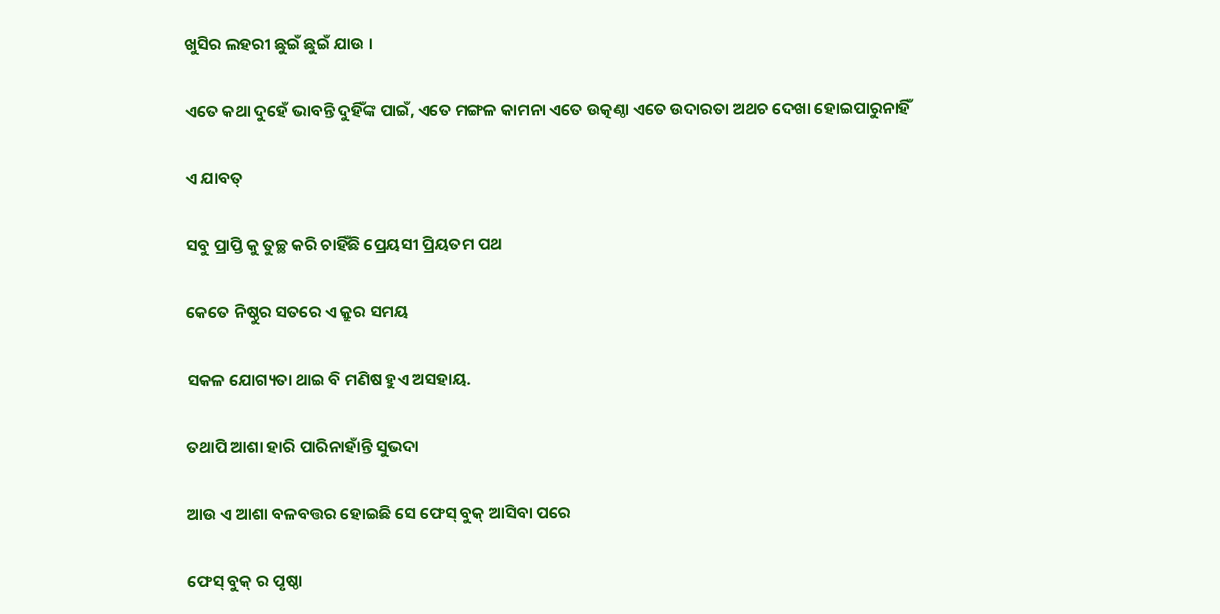ଖୁସିର ଲହରୀ ଛୁଇଁ ଛୁଇଁ ଯାଉ ।

ଏତେ କଥା ଦୁହେଁ ଭାବନ୍ତି ଦୁହିଁଙ୍କ ପାଇଁ, ଏତେ ମଙ୍ଗଳ କାମନା ଏତେ ଉତ୍କଣ୍ଠା ଏତେ ଉଦାରତା ଅଥଚ ଦେଖା ହୋଇପାରୁନାହିଁ

ଏ ଯାବତ୍

ସବୁ ପ୍ରାପ୍ତି କୁ ତୁଚ୍ଛ କରି ଚାହିଁଛି ପ୍ରେୟସୀ ପ୍ରିୟତମ ପଥ

କେତେ ନିଷ୍ଠୁର ସତରେ ଏ କ୍ରୁର ସମୟ

ସକଳ ଯୋଗ୍ୟତା ଥାଇ ବି ମଣିଷ ହୁଏ ଅସହାୟ.

ତଥାପି ଆଶା ହାରି ପାରିନାହାଁନ୍ତି ସୁଭଦା

ଆଉ ଏ ଆଶା ବଳବତ୍ତର ହୋଇଛି ସେ ଫେସ୍ ବୁକ୍ ଆସିବା ପରେ

ଫେସ୍ ବୁକ୍ ର ପୃଷ୍ଠା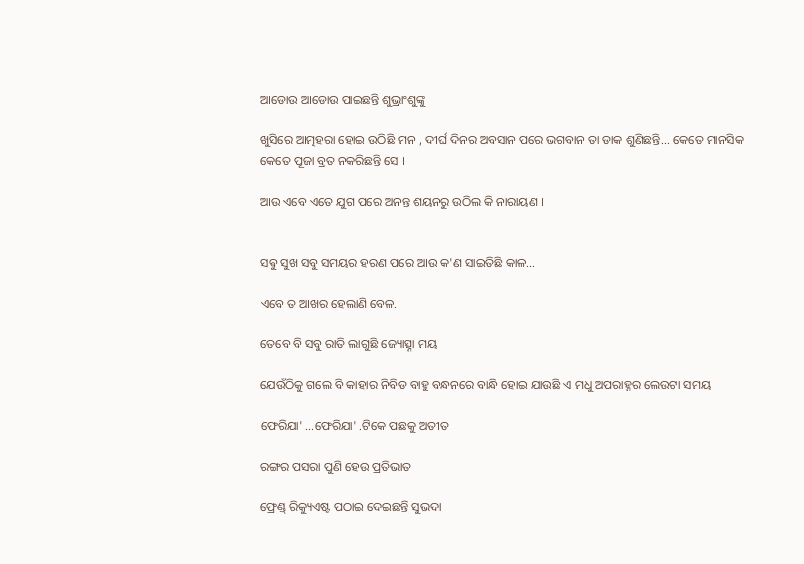ଆଡୋଉ ଆଡୋଉ ପାଇଛନ୍ତି ଶୁଭ୍ରାଂଶୁଙ୍କୁ

ଖୁସିରେ ଆତ୍ମହରା ହୋଇ ଉଠିଛି ମନ , ଦୀର୍ଘ ଦିନର ଅବସାନ ପରେ ଭଗବାନ ତା ଡାକ ଶୁଣିଛନ୍ତି... କେତେ ମାନସିକ କେତେ ପୂଜା ବ୍ରତ ନକରିଛନ୍ତି ସେ ।

ଆଉ ଏବେ ଏତେ ଯୁଗ ପରେ ଅନନ୍ତ ଶୟନରୁ ଉଠିଲ କି ନାରାୟଣ ।


ସଵୁ ସୁଖ ସବୁ ସମୟର ହରଣ ପରେ ଆଉ କ'ଣ ସାଇତିଛି କାଳ...

ଏବେ ତ ଆଖର ହେଲାଣି ବେଳ.

ତେବେ ବି ସବୁ ରାତି ଲାଗୁଛି ଜ୍ୟୋତ୍ସ୍ନା ମୟ

ଯେଉଁଠିକୁ ଗଲେ ବି କାହାର ନିବିଡ ବାହୁ ବନ୍ଧନରେ ବାନ୍ଧି ହୋଇ ଯାଉଛି ଏ ମଧୁ ଅପରାହ୍ନର ଲେଉଟା ସମୟ

ଫେରିଯା' ...ଫେରିଯା' .ଟିକେ ପଛକୁ ଅତୀତ

ରଙ୍ଗର ପସରା ପୁଣି ହେଉ ପ୍ରତିଭାତ

ଫ୍ରେଣ୍ଡ୍ ରିକ୍ୟୁଏଷ୍ଟ ପଠାଇ ଦେଇଛନ୍ତି ସୁଭଦା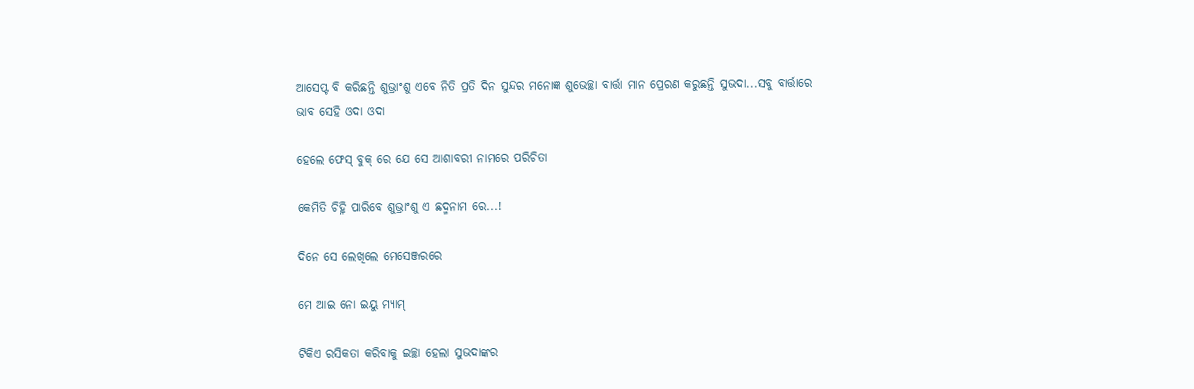ଆସେପ୍ଟ ବି କରିଛନ୍ତି ଶୁଭ୍ରାଂଶୁ ଏବେ ନିତି ପ୍ରତି ଦିନ ସୁନ୍ଦର ମନୋଜ୍ଞ ଶୁଭେଚ୍ଛା ବାର୍ତ୍ତା ମାନ ପ୍ରେରଣ କରୁଛନ୍ତି ସୁଭଦା...ସବୁ ବାର୍ତ୍ତାରେ ଭାବ ସେହି ଓଦା ଓଦା

ହେଲେ ଫେସ୍ ବୁକ୍ ରେ ଯେ ସେ ଆଶାବରୀ ନାମରେ ପରିଚିତା

କେମିତି ଚିହ୍ନି ପାରିବେ ଶୁଭ୍ରାଂଶୁ ଏ ଛଦ୍ମନାମ ରେ...!

ଦିନେ ସେ ଲେଖିଲେ ମେସେଞ୍ଜରରେ

ମେ ଆଇ ନୋ ଇୟୁ ମ୍ୟାମ୍

ଟିକିଏ ରସିକତା କରିବାକୁ ଇଚ୍ଛା ହେଲା ସୁଭଦାଙ୍କର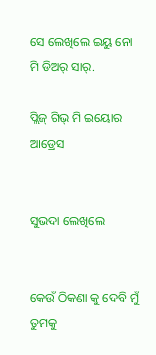ସେ ଲେଖିଲେ ଇୟୁ ନୋ ମି ଡିଅର୍ ସାର୍.

ପ୍ଲିଜ୍ ଗିଭ୍ ମି ଇୟୋର ଆଡ୍ରେସ


ସୁଭଦା ଲେଖିଲେ


କେଉଁ ଠିକଣା କୁ ଦେବି ମୁଁ ତୁମକୁ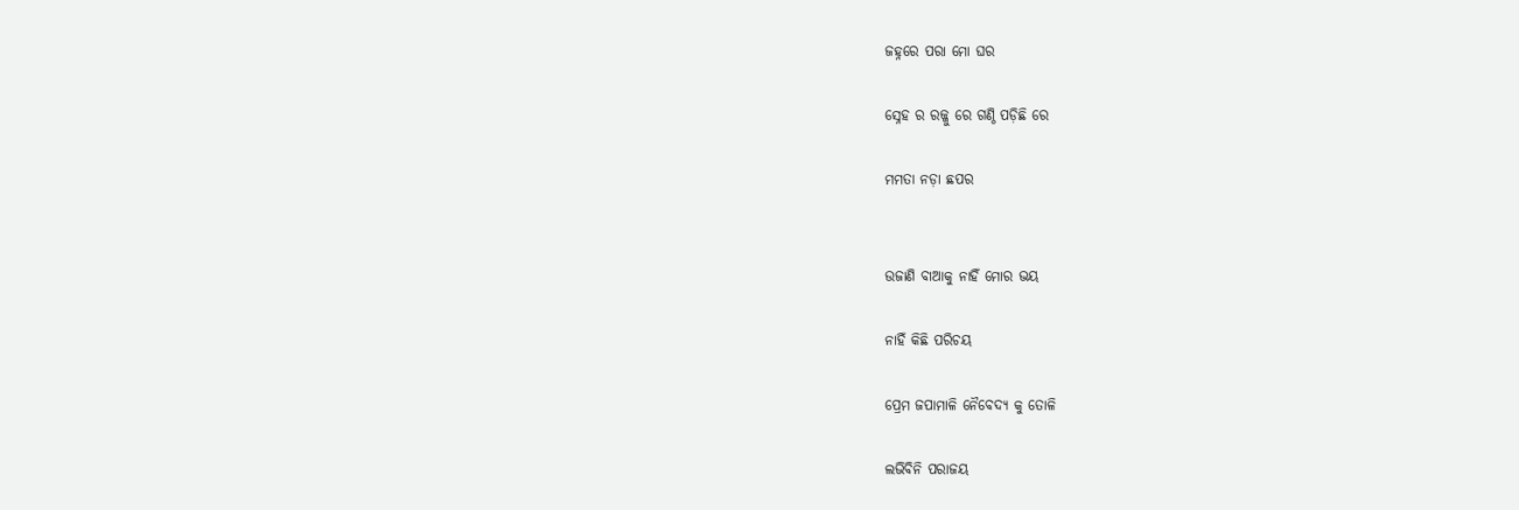ଜହ୍ନରେ ପରା ମୋ ଘର

ସ୍ନେହ ର ରଜ୍ଜୁ ରେ ଗଣ୍ଠି ପଡ଼ିଛି ରେ

ମମତା ନଡ଼ା ଛପର


ଉଜାଣି ବାଆକୁ ନାହିଁ ମୋର ଭୟ

ନାହିଁ କିଛି ପରିଚୟ

ପ୍ରେମ ଜପାମାଳି ନୈବେଦ୍ୟ କୁ ତୋଳି

ଲଭିବିନି ପରାଜୟ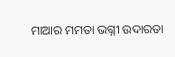ମାଆର ମମତା ଭଗ୍ନୀ ଉଦାରତା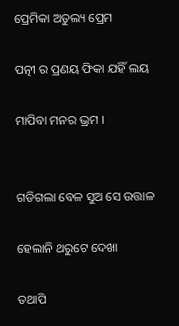ପ୍ରେମିକା ଅତୁଲ୍ୟ ପ୍ରେମ

ପତ୍ନୀ ର ପ୍ରଣୟ ଫିକା ଯହିଁ ଲୟ

ମାପିବା ମନର ଭ୍ରମ ।


ଗଡିଗଲା ବେଳ ସୁଅ ସେ ଉତ୍ତାଳ

ହେଲାନି ଥରୁଟେ ଦେଖା

ତଥାପି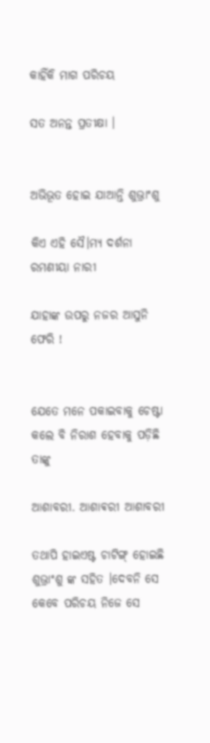କାହିଁକି ମାଗ ପରିଚୟ

ସତ ଅନନ୍ତ ପ୍ରତୀକ୍ଷା ।


ଅଭିଭୂତ ହୋଇ ଯାଆନ୍ତି ଶୁଭ୍ରାଂଶୁ

କିଏ ଏହି ସୈ।ମ୍ୟ ଦର୍ଶନା ରମଣୀୟା ନାରୀ

ଯାହାଙ୍କ ଉପରୁ ନଜର ଆସୁନି ଫେରି !


ଯେତେ ମନେ ପକାଇବାକୁ ଚେଷ୍ଟା କଲେ ବି ନିରାଶ ହେବାକୁ ପଡ଼ିଛି ତାଙ୍କୁ

ଆଶାବରୀ. ଆଶାଵରୀ ଆଶାବରୀ

ତଥାପି ହାଇଏଷ୍ଟ ଚାଟିଙ୍ଗ୍ ହୋଇଛି ଶୁଭ୍ରାଂଶୁ ଙ୍କ ସହିତ ।ଦେବନି ସେ କେବେ ପରିଚୟ ନିଜେ ସେ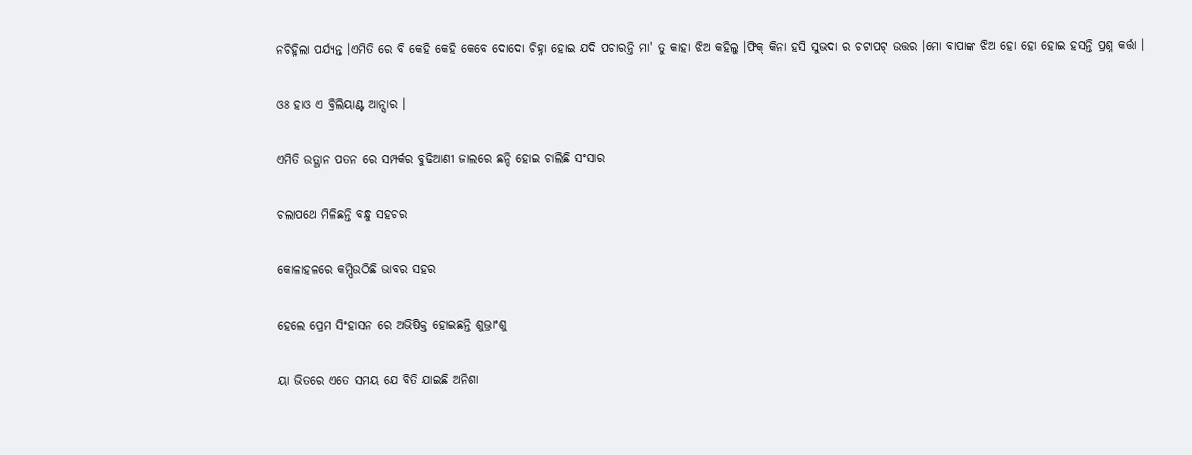ନଚିହ୍ନିଲା ପର୍ଯ୍ୟନ୍ତ ।ଏମିତି ରେ ବି କେହି କେହି କେବେ ଦୋଦୋ ଚିହ୍ନା ହୋଇ ଯଦି ପଚାରନ୍ତି ମା' ତୁ କାହା ଝିଅ କହିଲୁ ।ଫିକ୍ କିନା ହସି ସୁଭଦା ର ଚଟାପଟ୍ ଉତ୍ତର ।ମୋ ବାପାଙ୍କ ଝିଅ ହୋ ହୋ ହୋଇ ହସନ୍ତି ପ୍ରଶ୍ନ କର୍ତ୍ତା ।

ଓଃ ହାଓ ଏ ବ୍ରିଲିୟାଣ୍ଟ ଆନ୍ସାର ।

ଏମିତି ଉତ୍ଥାନ ପତନ ରେ ସମ୍ପର୍କର ବୁଢିଆଣୀ ଜାଲରେ ଛନ୍ଦି ହୋଇ ଚାଲିଛି ସଂସାର

ଚଲାପଥେ ମିଳିଛନ୍ତି ବନ୍ଧୁ ସହଚର

କୋଳାହଳରେ କମ୍ପିଉଠିଛି ଭାବର ସହର

ହେଲେ ପ୍ରେମ ସିଂହାସନ ରେ ଅଭିଷିକ୍ତ ହୋଇଛନ୍ତି ଶୁଭ୍ରାଂଶୁ

ୟା ଭିତରେ ଏତେ ସମୟ ଯେ ବିତି ଯାଇଛି ଅନିଶା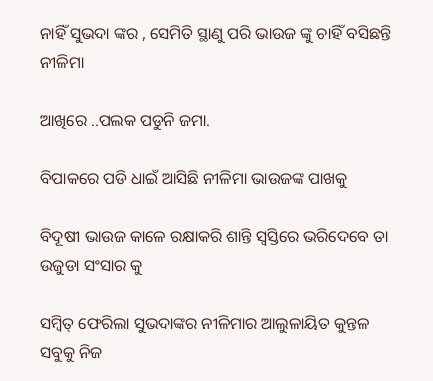ନାହିଁ ସୁଭଦା ଙ୍କର , ସେମିତି ସ୍ଥାଣୁ ପରି ଭାଉଜ ଙ୍କୁ ଚାହିଁ ବସିଛନ୍ତି ନୀଳିମା

ଆଖିରେ ..ପଲକ ପଡୁନି ଜମା.

ବିପାକରେ ପଡି ଧାଇଁ ଆସିଛି ନୀଳିମା ଭାଉଜଙ୍କ ପାଖକୁ

ବିଦୂଷୀ ଭାଉଜ କାଳେ ରକ୍ଷାକରି ଶାନ୍ତି ସ୍ୱସ୍ତିରେ ଭରିଦେବେ ତା ଉଜୁଡା ସଂସାର କୁ

ସମ୍ବିତ୍ ଫେରିଲା ସୁଭଦାଙ୍କର ନୀଳିମାର ଆଲୁଳାୟିତ କୁନ୍ତଳ ସବୁକୁ ନିଜ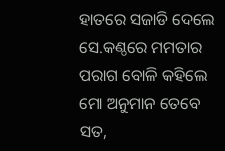ହାତରେ ସଜାଡି ଦେଲେ ସେ.କଣ୍ଠରେ ମମତାର ପରାଗ ବୋଳି କହିଲେ ମୋ ଅନୁମାନ ତେବେ ସତ,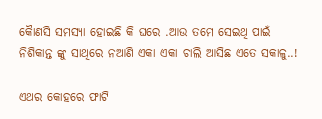କୈାଣସି ସମସ୍ୟା ହୋଇଛି କି ଘରେ .ଆଉ ତମେ ସେଇଥି ପାଇଁ ନିଶିକାନ୍ତ ଙ୍କୁ ସାଥିରେ ନଆଣି ଏକା ଏକା ଚାଲି ଆସିଛ ଏତେ ସକାଳୁ..!

ଏଥର କୋହରେ ଫାଟି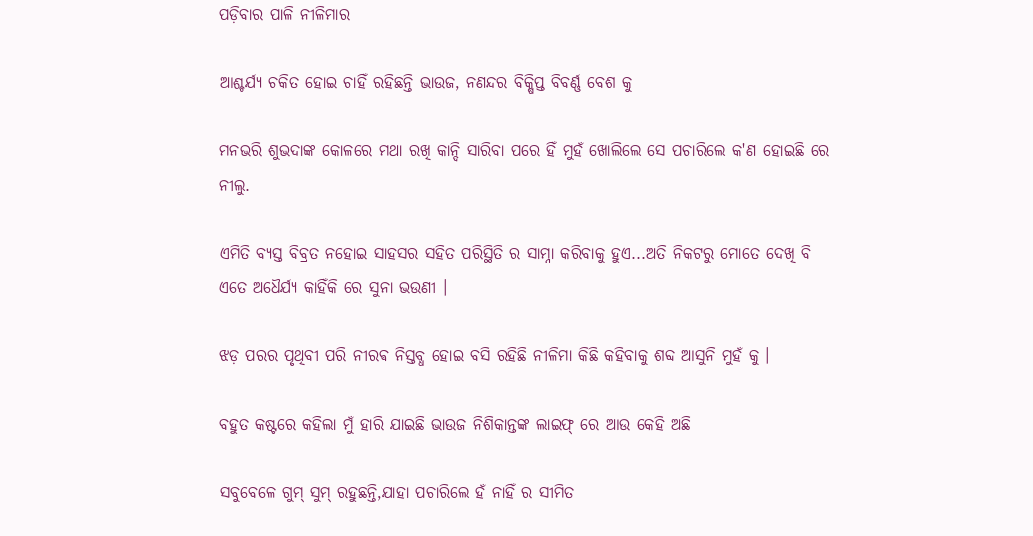ପଡ଼ିବାର ପାଳି ନୀଳିମାର

ଆଶ୍ଚର୍ଯ୍ୟ ଚକିତ ହୋଇ ଚାହିଁ ରହିଛନ୍ତି ଭାଉଜ, ନଣନ୍ଦର ବିକ୍ଷିପ୍ତ ବିବର୍ଣ୍ଣ ବେଶ କୁ

ମନଭରି ଶୁଭଦାଙ୍କ କୋଳରେ ମଥା ରଖି କାନ୍ଦି ସାରିବା ପରେ ହିଁ ମୁହଁ ଖୋଲିଲେ ସେ ପଚାରିଲେ କ'ଣ ହୋଇଛି ରେ ନୀଲୁ.

ଏମିତି ବ୍ୟସ୍ତ ବିବ୍ରତ ନହୋଇ ସାହସର ସହିତ ପରିସ୍ଥିତି ର ସାମ୍ନା କରିବାକୁ ହୁଏ...ଅତି ନିକଟରୁ ମୋତେ ଦେଖି ବି ଏତେ ଅଧୈର୍ଯ୍ୟ କାହିଁକି ରେ ସୁନା ଭଉଣୀ ।

ଝଡ଼ ପରର ପୃଥିବୀ ପରି ନୀରଵ ନିସ୍ତବ୍ଧ ହୋଇ ବସି ରହିଛି ନୀଳିମା କିଛି କହିବାକୁ ଶବ୍ଦ ଆସୁନି ମୁହଁ କୁ ।

ବହୁତ କଷ୍ଟରେ କହିଲା ମୁଁ ହାରି ଯାଇଛି ଭାଉଜ ନିଶିକାନ୍ତଙ୍କ ଲାଇଫ୍ ରେ ଆଉ କେହି ଅଛି

ସବୁବେଳେ ଗୁମ୍ ସୁମ୍ ରହୁଛନ୍ତି,ଯାହା ପଚାରିଲେ ହଁ ନାହିଁ ର ସୀମିତ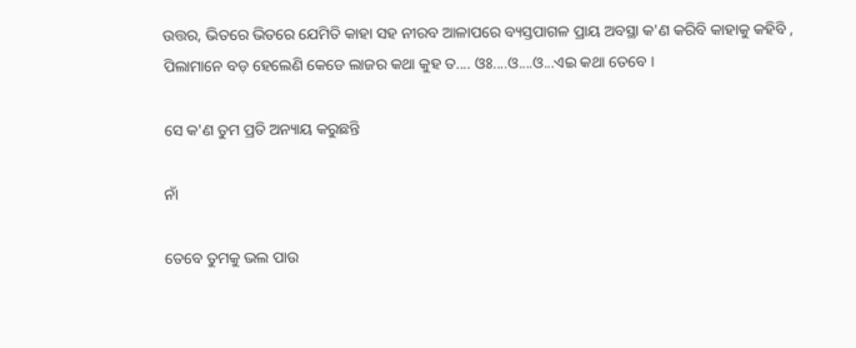ଉତ୍ତର, ଭିତରେ ଭିତରେ ଯେମିତି କାହା ସହ ନୀରବ ଆଳାପରେ ବ୍ୟସ୍ତପାଗଳ ପ୍ରାୟ ଅବସ୍ଥା କ'ଣ କରିବି କାହାକୁ କହିବି , ପିଲାମାନେ ବଡ଼ ହେଲେଣି କେଡେ ଲାଜର କଥା କୁହ ତ.... ଓଃ....ଓ....ଓ...ଏଇ କଥା ତେବେ ।

ସେ କ'ଣ ତୁମ ପ୍ରତି ଅନ୍ୟାୟ କରୁଛନ୍ତି

ନାଁ

ତେବେ ତୁମକୁ ଭଲ ପାଉ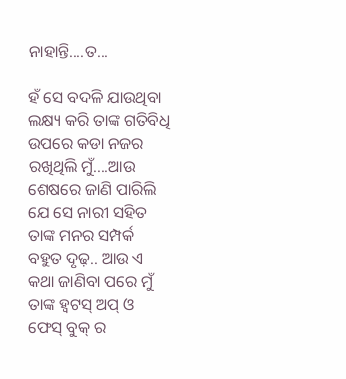ନାହାନ୍ତି....ତ...

ହଁ ସେ ବଦଳି ଯାଉଥିବା ଲକ୍ଷ୍ୟ କରି ତାଙ୍କ ଗତିବିଧି ଉପରେ କଡା ନଜର ରଖିଥିଲି ମୁଁ....ଆଉ ଶେଷରେ ଜାଣି ପାରିଲି ଯେ ସେ ନାରୀ ସହିତ ତାଙ୍କ ମନର ସମ୍ପର୍କ ବହୁତ ଦୃଢ଼.. ଆଉ ଏ କଥା ଜାଣିବା ପରେ ମୁଁ ତାଙ୍କ ହ୍ୱଟସ୍ ଅପ୍ ଓ ଫେସ୍ ବୁକ୍ ର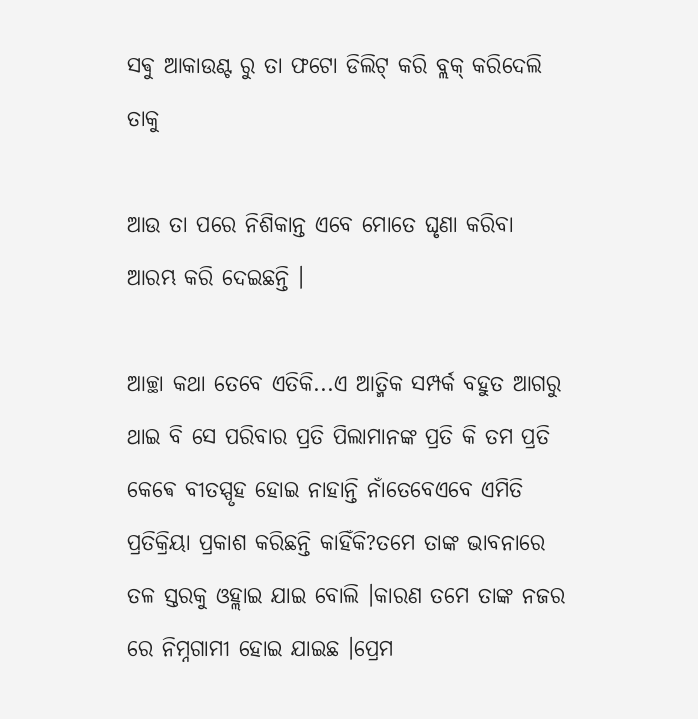ସଵୁ ଆକାଉଣ୍ଟ ରୁ ତା ଫଟୋ ଡିଲିଟ୍ କରି ବ୍ଲକ୍ କରିଦେଲି ତାକୁ

ଆଉ ତା ପରେ ନିଶିକାନ୍ତ ଏବେ ମୋତେ ଘୃଣା କରିବା ଆରମ୍ଭ କରି ଦେଇଛନ୍ତି ।

ଆଚ୍ଛା କଥା ତେବେ ଏତିକି...ଏ ଆତ୍ମିକ ସମ୍ପର୍କ ବହୁତ ଆଗରୁ ଥାଇ ବି ସେ ପରିବାର ପ୍ରତି ପିଲାମାନଙ୍କ ପ୍ରତି କି ତମ ପ୍ରତି କେଵେ ବୀତସ୍ପୃହ ହୋଇ ନାହାନ୍ତି ନାଁତେବେଏବେ ଏମିତି ପ୍ରତିକ୍ରିୟା ପ୍ରକାଶ କରିଛନ୍ତି କାହିଁକି?ତମେ ତାଙ୍କ ଭାବନାରେ ତଳ ସ୍ତରକୁ ଓହ୍ଲାଇ ଯାଇ ବୋଲି ।କାରଣ ତମେ ତାଙ୍କ ନଜର ରେ ନିମ୍ନଗାମୀ ହୋଇ ଯାଇଛ ।ପ୍ରେମ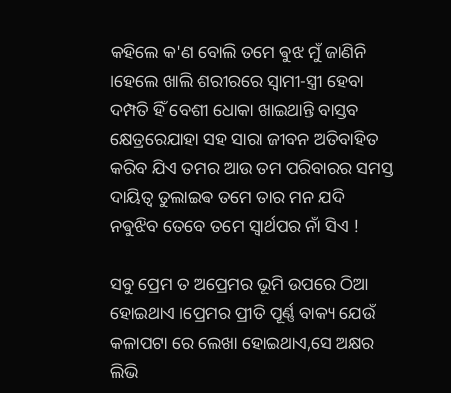କହିଲେ କ'ଣ ବୋଲି ତମେ ଵୁଝ ମୁଁ ଜାଣିନି ।ହେଲେ ଖାଲି ଶରୀରରେ ସ୍ବାମୀ-ସ୍ତ୍ରୀ ହେବା ଦମ୍ପତି ହିଁ ବେଶୀ ଧୋକା ଖାଇଥାନ୍ତି ବାସ୍ତବ କ୍ଷେତ୍ରରେଯାହା ସହ ସାରା ଜୀବନ ଅତିବାହିତ କରିବ ଯିଏ ତମର ଆଉ ତମ ପରିବାରର ସମସ୍ତ ଦାୟିତ୍ବ ତୁଲାଇଵ ତମେ ତାର ମନ ଯଦି ନଵୁଝିବ ତେବେ ତମେ ସ୍ଵାର୍ଥପର ନାଁ ସିଏ !

ସବୁ ପ୍ରେମ ତ ଅପ୍ରେମର ଭୂମି ଉପରେ ଠିଆ ହୋଇଥାଏ ।ପ୍ରେମର ପ୍ରୀତି ପୂର୍ଣ୍ଣ ବାକ୍ୟ ଯେଉଁ କଳାପଟା ରେ ଲେଖା ହୋଇଥାଏ,ସେ ଅକ୍ଷର ଲିଭି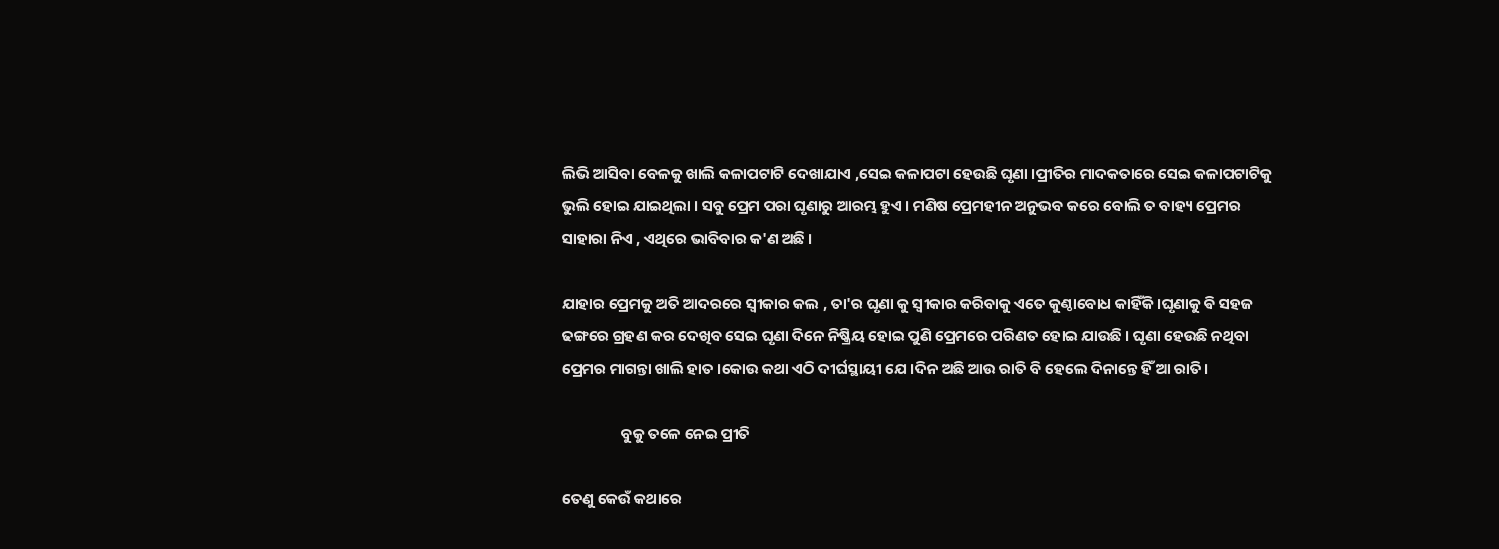ଲିଭି ଆସିବା ବେଳକୁ ଖାଲି କଳାପଟାଟି ଦେଖାଯାଏ ,ସେଇ କଳାପଟା ହେଉଛି ଘୃଣା ।ପ୍ରୀତିର ମାଦକତାରେ ସେଇ କଳାପଟାଟିକୁ ଭୁଲି ହୋଇ ଯାଇଥିଲା । ସବୁ ପ୍ରେମ ପରା ଘୃଣାରୁ ଆରମ୍ଭ ହୁଏ । ମଣିଷ ପ୍ରେମହୀନ ଅନୁଭବ କରେ ବୋଲି ତ ବାହ୍ୟ ପ୍ରେମର ସାହାରା ନିଏ , ଏଥିରେ ଭାବିବାର କ'ଣ ଅଛି ।

ଯାହାର ପ୍ରେମକୁ ଅତି ଆଦରରେ ସ୍ବୀକାର କଲ , ତା'ର ଘୃଣା କୁ ସ୍ବୀକାର କରିବାକୁ ଏତେ କୁଣ୍ଠାବୋଧ କାହିଁକି ।ଘୃଣାକୁ ଵି ସହଜ ଢଙ୍ଗରେ ଗ୍ରହଣ କର ଦେଖିବ ସେଇ ଘୃଣା ଦିନେ ନିଷ୍କ୍ରିୟ ହୋଇ ପୁଣି ପ୍ରେମରେ ପରିଣତ ହୋଇ ଯାଉଛି । ଘୃଣା ହେଉଛି ନଥିବା ପ୍ରେମର ମାଗନ୍ତା ଖାଲି ହାତ ।କୋଉ କଥା ଏଠି ଦୀର୍ଘସ୍ଥାୟୀ ଯେ ।ଦିନ ଅଛି ଆଉ ରାତି ବି ହେଲେ ଦିନାନ୍ତେ ହିଁ ଆ ରାତି।

                 ବୁକୁ ତଳେ ନେଇ ପ୍ରୀତି

ତେଣୁ କେଉଁ କଥାରେ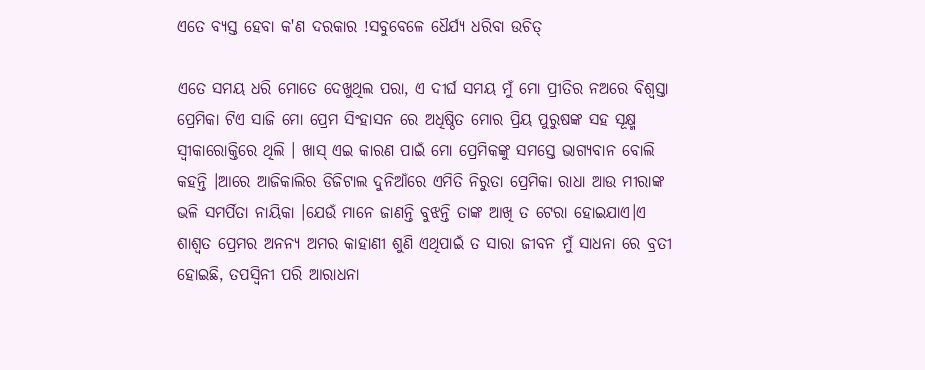ଏତେ ବ୍ୟସ୍ତ ହେବା କ'ଣ ଦରକାର !ସବୁବେଳେ ଧୈର୍ଯ୍ୟ ଧରିବା ଉଚିତ୍

ଏତେ ସମୟ ଧରି ମୋତେ ଦେଖୁଥିଲ ପରା, ଏ ଦୀର୍ଘ ସମୟ ମୁଁ ମୋ ପ୍ରୀତିର ନଅରେ ବିଶ୍ୱସ୍ତା ପ୍ରେମିକା ଟିଏ ସାଜି ମୋ ପ୍ରେମ ସିଂହାସନ ରେ ଅଧିଷ୍ଠିତ ମୋର ପ୍ରିୟ ପୁରୁଷଙ୍କ ସହ ସୂକ୍ଷ୍ମ ସ୍ବୀକାରୋକ୍ତିରେ ଥିଲି । ଖାସ୍ ଏଇ କାରଣ ପାଇଁ ମୋ ପ୍ରେମିକଙ୍କୁ ସମସ୍ତେ ଭାଗ୍ୟବାନ ବୋଲି କହନ୍ତି ।ଆରେ ଆଜିକାଲିର ଡିଜିଟାଲ ଦୁନିଆଁରେ ଏମିତି ନିରୁତା ପ୍ରେମିକା ରାଧା ଆଉ ମୀରାଙ୍କ ଭଳି ସମର୍ପିତା ନାୟିକା ।ଯେଉଁ ମାନେ ଜାଣନ୍ତି ବୁଝନ୍ତି ତାଙ୍କ ଆଖି ତ ଟେରା ହୋଇଯାଏ।ଏ ଶାଶ୍ୱତ ପ୍ରେମର ଅନନ୍ୟ ଅମର କାହାଣୀ ଶୁଣି ଏଥିପାଇଁ ତ ସାରା ଜୀବନ ମୁଁ ସାଧନା ରେ ବ୍ରତୀ ହୋଇଛି, ତପସ୍ଵିନୀ ପରି ଆରାଧନା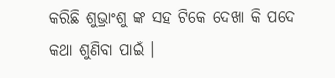କରିଛି ଶୁଭ୍ରାଂଶୁ ଙ୍କ ସହ ଟିକେ ଦେଖା କି ପଦେ କଥା ଶୁଣିବା ପାଇଁ ।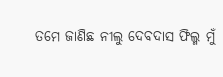ତମେ ଜାଣିଛ ନୀଲୁ ଦେବଦାସ ଫିଲ୍ମ ମୁଁ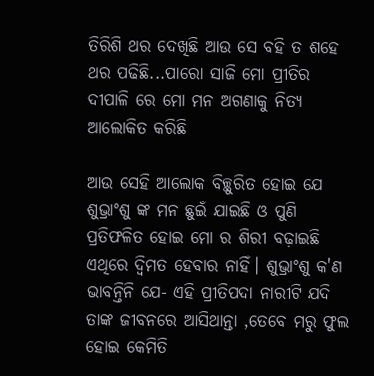ତିରିଶି ଥର ଦେଖିଛି ଆଉ ସେ ବହି ତ ଶହେ ଥର ପଢିଛି...ପାରୋ ସାଜି ମୋ ପ୍ରୀତିର ଦୀପାଳି ରେ ମୋ ମନ ଅଗଣାକୁ ନିତ୍ୟ ଆଲୋକିତ କରିଛି

ଆଉ ସେହି ଆଲୋକ ବିଚ୍ଛୁରିତ ହୋଇ ଯେ ଶୁଭ୍ରାଂଶୁ ଙ୍କ ମନ ଛୁଇଁ ଯାଇଛି ଓ ପୁଣି ପ୍ରତିଫଳିତ ହୋଇ ମୋ ର ଶିରୀ ବଢ଼ାଇଛି ଏଥିରେ ଦ୍ୱିମତ ହେବାର ନାହିଁ। ଶୁଭ୍ରାଂଶୁ କ'ଣ ଭାବନ୍ତିନି ଯେ- ଏହି ପ୍ରୀତିପଦା ନାରୀଟି ଯଦି ତାଙ୍କ ଜୀବନରେ ଆସିଥାନ୍ତା ,ତେବେ ମରୁ ଫୁଲ ହୋଇ କେମିତି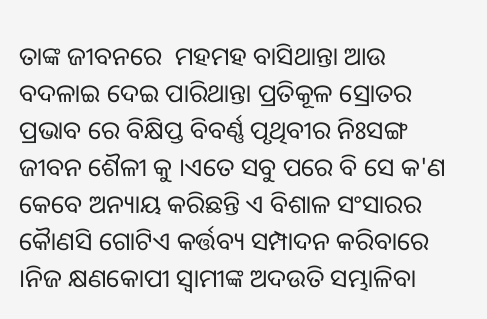ତାଙ୍କ ଜୀବନରେ  ମହମହ ବାସିଥାନ୍ତା ଆଉ ବଦଳାଇ ଦେଇ ପାରିଥାନ୍ତା ପ୍ରତିକୂଳ ସ୍ରୋତର ପ୍ରଭାବ ରେ ବିକ୍ଷିପ୍ତ ବିବର୍ଣ୍ଣ ପୃଥିବୀର ନିଃସଙ୍ଗ ଜୀବନ ଶୈଳୀ କୁ ।ଏତେ ସବୁ ପରେ ବି ସେ କ'ଣ କେବେ ଅନ୍ୟାୟ କରିଛନ୍ତି ଏ ବିଶାଳ ସଂସାରର କୈାଣସି ଗୋଟିଏ କର୍ତ୍ତବ୍ୟ ସମ୍ପାଦନ କରିବାରେ ।ନିଜ କ୍ଷଣକୋପୀ ସ୍ୱାମୀଙ୍କ ଅଦଉତି ସମ୍ଭାଳିବା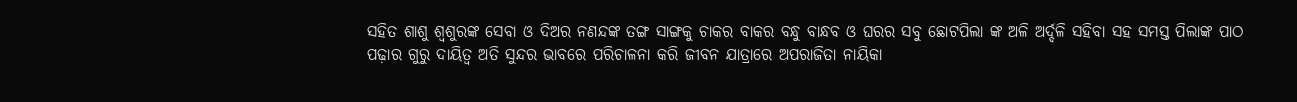ସହିତ ଶାଶୁ ଶ୍ୱଶୁରଙ୍କ ସେବା ଓ ଦିଅର ନଣନ୍ଦଙ୍କ ତଙ୍ଗ ସାଙ୍ଗକୁ ଚାକର ବାକର ବନ୍ଧୁ ବାନ୍ଧବ ଓ ଘରର ସବୁ ଛୋଟପିଲା ଙ୍କ ଅଳି ଅର୍ଦ୍ଦଳି ସହିବା ସହ ସମସ୍ତ ପିଲାଙ୍କ ପାଠ ପଢ଼ାର ଗୁରୁ ଦାୟିତ୍ବ ଅତି ସୁନ୍ଦର ଭାବରେ ପରିଚାଳନା କରି ଜୀବନ ଯାତ୍ରାରେ ଅପରାଜିତା ନାୟିକା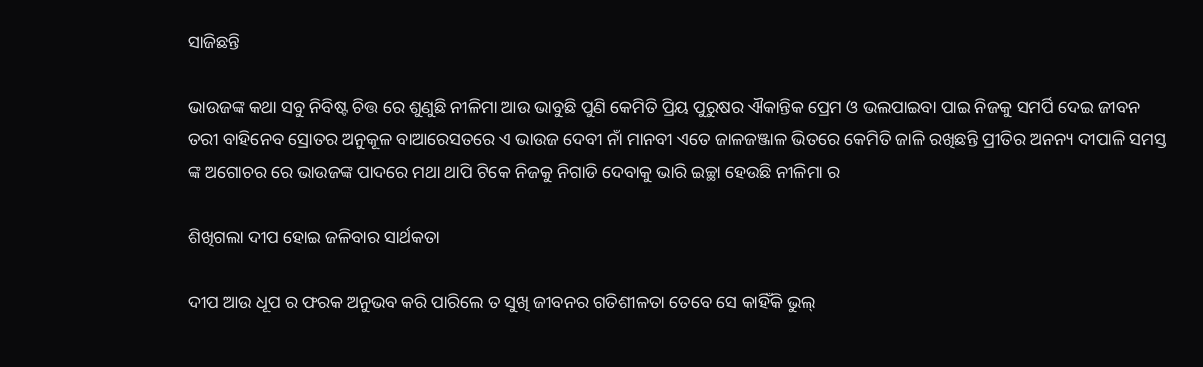ସାଜିଛନ୍ତି

ଭାଉଜଙ୍କ କଥା ସବୁ ନିବିଷ୍ଟ ଚିତ୍ତ ରେ ଶୁଣୁଛି ନୀଳିମା ଆଉ ଭାବୁଛି ପୁଣି କେମିତି ପ୍ରିୟ ପୁରୁଷର ଐକାନ୍ତିକ ପ୍ରେମ ଓ ଭଲପାଇବା ପାଇ ନିଜକୁ ସମର୍ପି ଦେଇ ଜୀବନ ତରୀ ବାହିନେବ ସ୍ରୋତର ଅନୁକୂଳ ବାଆରେସତରେ ଏ ଭାଉଜ ଦେବୀ ନାଁ ମାନବୀ ଏତେ ଜାଳଜଞ୍ଜାଳ ଭିତରେ କେମିତି ଜାଳି ରଖିଛନ୍ତି ପ୍ରୀତିର ଅନନ୍ୟ ଦୀପାଳି ସମସ୍ତ ଙ୍କ ଅଗୋଚର ରେ ଭାଉଜଙ୍କ ପାଦରେ ମଥା ଥାପି ଟିକେ ନିଜକୁ ନିଗାଡି ଦେବାକୁ ଭାରି ଇଚ୍ଛା ହେଉଛି ନୀଳିମା ର

ଶିଖିଗଲା ଦୀପ ହୋଇ ଜଳିବାର ସାର୍ଥକତା

ଦୀପ ଆଉ ଧୂପ ର ଫରକ ଅନୁଭବ କରି ପାରିଲେ ତ ସୁଖି ଜୀବନର ଗତିଶୀଳତା ତେବେ ସେ କାହିଁକି ଭୁଲ୍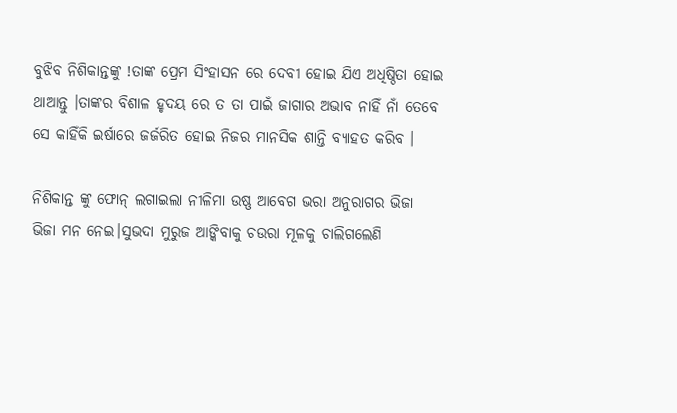ବୁଝିବ ନିଶିକାନ୍ତଙ୍କୁ !ତାଙ୍କ ପ୍ରେମ ସିଂହାସନ ରେ ଦେବୀ ହୋଇ ଯିଏ ଅଧିଷ୍ଠିତା ହୋଇ ଥାଆନ୍ତୁ ।ତାଙ୍କର ବିଶାଳ ହୃଦୟ ରେ ତ ତା ପାଇଁ ଜାଗାର ଅଭାବ ନାହିଁ ନାଁ ତେବେ ସେ କାହିଁକି ଇର୍ଷାରେ ଜର୍ଜରିତ ହୋଇ ନିଜର ମାନସିକ ଶାନ୍ତି ବ୍ୟାହତ କରିବ ।

ନିଶିକାନ୍ତ ଙ୍କୁ ଫୋନ୍ ଲଗାଇଲା ନୀଳିମା ଉଷ୍ଣ ଆବେଗ ଭରା ଅନୁରାଗର ଭିଜା ଭିଜା ମନ ନେଇ।ସୁଭଦା ମୁରୁଜ ଆଙ୍କିବାକୁ ଚଉରା ମୂଳକୁ ଚାଲିଗଲେଣି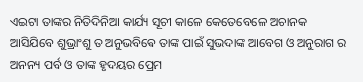ଏଇଟା ତାଙ୍କର ନିତିଦିନିଆ କାର୍ଯ୍ୟ ସୂଚୀ କାଳେ କେତେବେଳେ ଅଚାନକ ଆସିଯିବେ ଶୁଭ୍ରାଂଶୁ ତ ଅନୁଭବିଵେ ତାଙ୍କ ପାଇଁ ସୁଭଦାଙ୍କ ଆବେଗ ଓ ଅନୁରାଗ ର ଅନନ୍ୟ ପର୍ବ ଓ ତାଙ୍କ ହୃଦୟର ପ୍ରେମ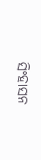ସିଂହାସନ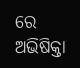ରେ ଅଭିଷିକ୍ତା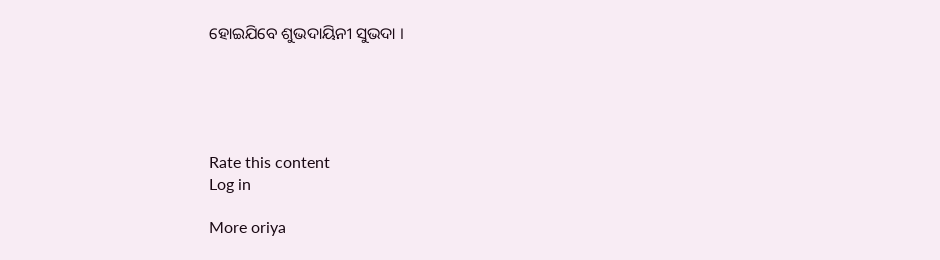ହୋଇଯିବେ ଶୁଭଦାୟିନୀ ସୁଭଦା ।





Rate this content
Log in

More oriya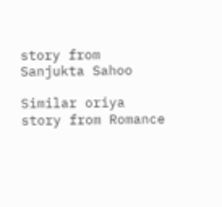story from Sanjukta Sahoo

Similar oriya story from Romance